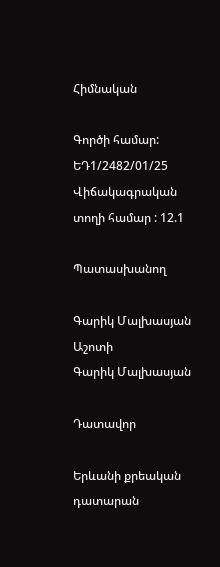Հիմնական

Գործի համար: ԵԴ1/2482/01/25
Վիճակագրական տողի համար : 12.1

Պատասխանող

Գարիկ Մալխասյան Աշոտի
Գարիկ Մալխասյան

Դատավոր

Երևանի քրեական դատարան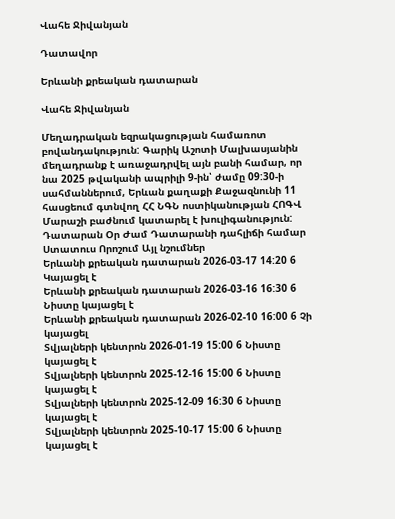Վահե Ջիվանյան

Դատավոր

Երևանի քրեական դատարան

Վահե Ջիվանյան

Մեղադրական եզրակացության համառոտ բովանդակություն: Գարիկ Աշոտի Մալխասյանին մեղադրանք է առաջադրվել այն բանի համար, որ նա 2025 թվականի ապրիլի 9-ին՝ ժամը 09:30-ի սահմաններում, Երևան քաղաքի Քաջազնունի 11 հասցեում գտնվող ՀՀ ՆԳՆ ոստիկանության ՀՈԳՎ Մարաշի բաժնում կատարել է խուլիգանություն:
Դատարան Օր Ժամ Դատարանի դահլիճի համար Ստատուս Որոշում Այլ նշումներ
Երևանի քրեական դատարան 2026-03-17 14:20 6 Կայացել է
Երևանի քրեական դատարան 2026-03-16 16:30 6 Նիստը կայացել է
Երևանի քրեական դատարան 2026-02-10 16:00 6 Չի կայացել
Տվյալների կենտրոն 2026-01-19 15:00 6 Նիստը կայացել է
Տվյալների կենտրոն 2025-12-16 15:00 6 Նիստը կայացել է
Տվյալների կենտրոն 2025-12-09 16:30 6 Նիստը կայացել է
Տվյալների կենտրոն 2025-10-17 15:00 6 Նիստը կայացել է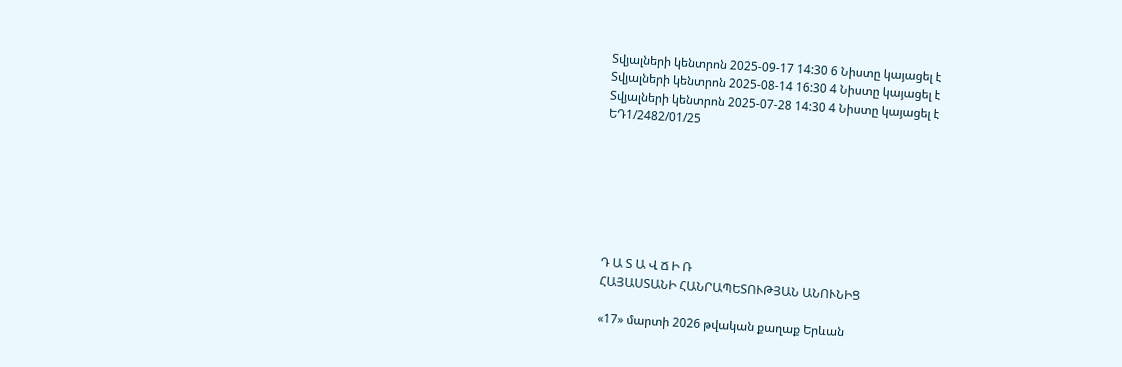Տվյալների կենտրոն 2025-09-17 14:30 6 Նիստը կայացել է
Տվյալների կենտրոն 2025-08-14 16:30 4 Նիստը կայացել է
Տվյալների կենտրոն 2025-07-28 14:30 4 Նիստը կայացել է
ԵԴ1/2482/01/25







Դ Ա Տ Ա Վ Ճ Ի Ռ
ՀԱՅԱՍՏԱՆԻ ՀԱՆՐԱՊԵՏՈՒԹՅԱՆ ԱՆՈՒՆԻՑ

«17» մարտի 2026 թվական քաղաք Երևան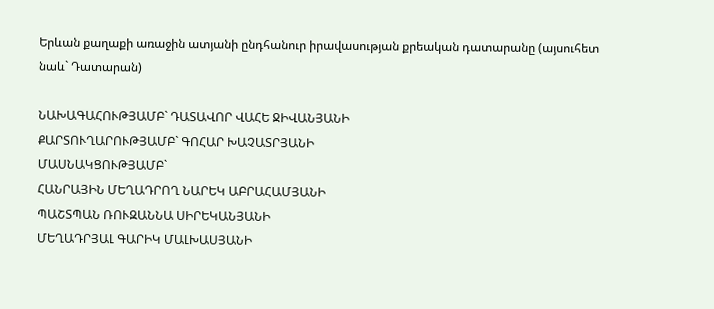Երևան քաղաքի առաջին ատյանի ընդհանուր իրավասության քրեական դատարանը (այսուհետ նաև` Դատարան)

ՆԱԽԱԳԱՀՈՒԹՅԱՄԲ` ԴԱՏԱՎՈՐ ՎԱՀԵ ՋԻՎԱՆՅԱՆԻ
ՔԱՐՏՈՒՂԱՐՈՒԹՅԱՄԲ` ԳՈՀԱՐ ԽԱՉԱՏՐՅԱՆԻ
ՄԱՍՆԱԿՑՈՒԹՅԱՄԲ`
ՀԱՆՐԱՅԻՆ ՄԵՂԱԴՐՈՂ ՆԱՐԵԿ ԱԲՐԱՀԱՄՅԱՆԻ
ՊԱՇՏՊԱՆ ՌՈՒԶԱՆՆԱ ՍԻՐԵԿԱՆՅԱՆԻ
ՄԵՂԱԴՐՅԱԼ ԳԱՐԻԿ ՄԱԼԽԱՍՅԱՆԻ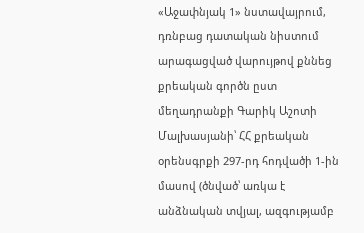«Աջափնյակ 1» նստավայրում, դռնբաց դատական նիստում արագացված վարույթով քննեց քրեական գործն ըստ մեղադրանքի Գարիկ Աշոտի Մալխասյանի՝ ՀՀ քրեական օրենսգրքի 297-րդ հոդվածի 1-ին մասով (ծնված՝ առկա է անձնական տվյալ, ազգությամբ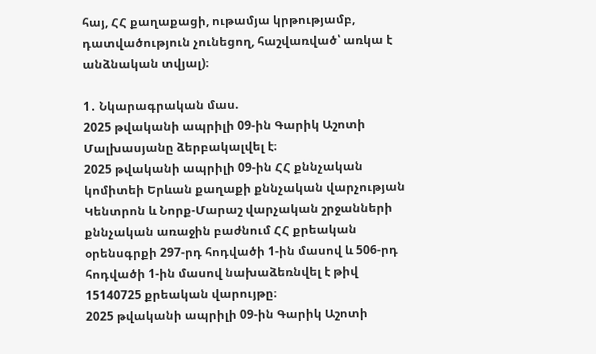հայ, ՀՀ քաղաքացի, ութամյա կրթությամբ, դատվածություն չունեցող, հաշվառված՝ առկա է անձնական տվյալ)։

1․ Նկարագրական մաս.
2025 թվականի ապրիլի 09-ին Գարիկ Աշոտի Մալխասյանը ձերբակալվել է։
2025 թվականի ապրիլի 09-ին ՀՀ քննչական կոմիտեի Երևան քաղաքի քննչական վարչության Կենտրոն և Նորք-Մարաշ վարչական շրջանների քննչական առաջին բաժնում ՀՀ քրեական օրենսգրքի 297-րդ հոդվածի 1-ին մասով և 506-րդ հոդվածի 1-ին մասով նախաձեռնվել է թիվ 15140725 քրեական վարույթը։
2025 թվականի ապրիլի 09-ին Գարիկ Աշոտի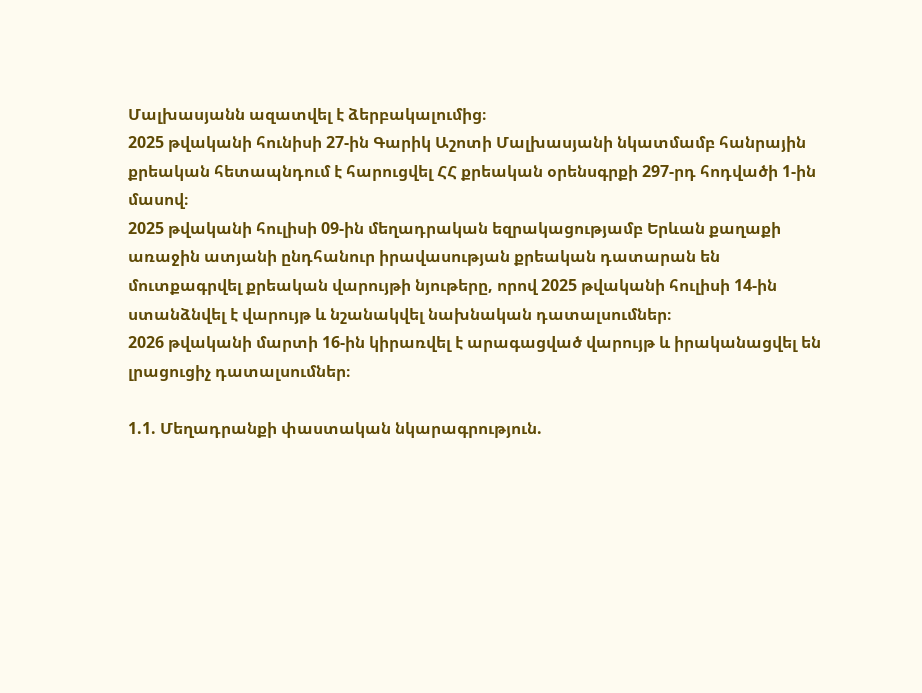Մալխասյանն ազատվել է ձերբակալումից։
2025 թվականի հունիսի 27-ին Գարիկ Աշոտի Մալխասյանի նկատմամբ հանրային քրեական հետապնդում է հարուցվել ՀՀ քրեական օրենսգրքի 297-րդ հոդվածի 1-ին մասով։
2025 թվականի հուլիսի 09-ին մեղադրական եզրակացությամբ Երևան քաղաքի առաջին ատյանի ընդհանուր իրավասության քրեական դատարան են մուտքագրվել քրեական վարույթի նյութերը, որով 2025 թվականի հուլիսի 14-ին ստանձնվել է վարույթ և նշանակվել նախնական դատալսումներ։
2026 թվականի մարտի 16-ին կիրառվել է արագացված վարույթ և իրականացվել են լրացուցիչ դատալսումներ։

1.1. Մեղադրանքի փաստական նկարագրություն.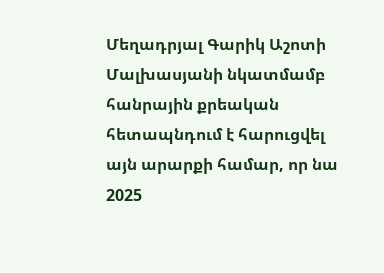Մեղադրյալ Գարիկ Աշոտի Մալխասյանի նկատմամբ հանրային քրեական հետապնդում է հարուցվել այն արարքի համար, որ նա 2025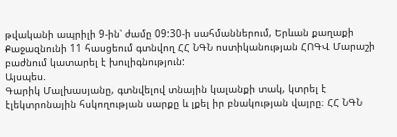թվականի ապրիլի 9-ին՝ ժամը 09:30-ի սահմաններում, Երևան քաղաքի Քաջազնունի 11 հասցեում գտնվող ՀՀ ՆԳՆ ոստիկանության ՀՈԳՎ Մարաշի բաժնում կատարել է խուլիգնություն:
Այսպես.
Գարիկ Մալխասյանը, գտնվելով տնային կալանքի տակ, կտրել է էլեկտրոնային հսկողության սարքը և լքել իր բնակության վայրը։ ՀՀ ՆԳՆ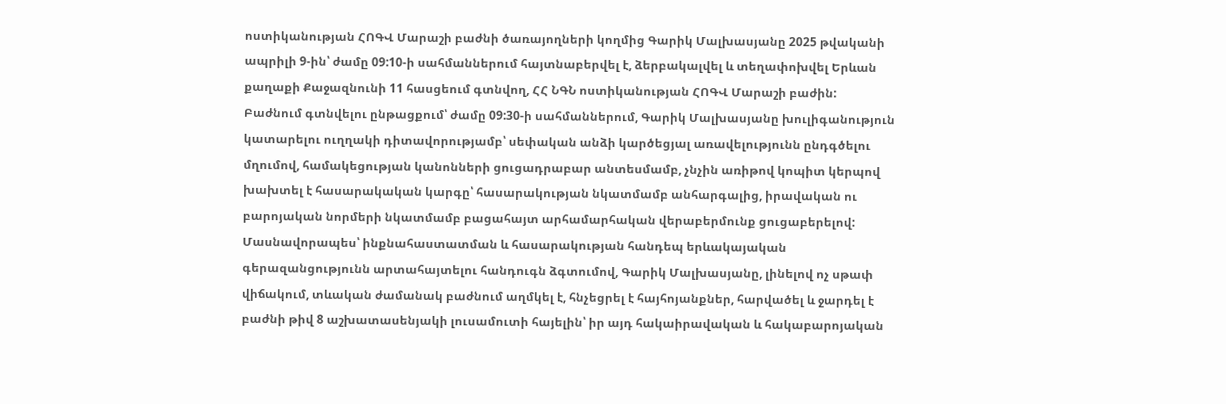ոստիկանության ՀՈԳՎ Մարաշի բաժնի ծառայողների կողմից Գարիկ Մալխասյանը 2025 թվականի ապրիլի 9-ին՝ ժամը 09:10-ի սահմաններում հայտնաբերվել է, ձերբակալվել և տեղափոխվել Երևան քաղաքի Քաջազնունի 11 հասցեում գտնվող, ՀՀ ՆԳՆ ոստիկանության ՀՈԳՎ Մարաշի բաժին:
Բաժնում գտնվելու ընթացքում՝ ժամը 09:30-ի սահմաններում, Գարիկ Մալխասյանը խուլիգանություն կատարելու ուղղակի դիտավորությամբ՝ սեփական անձի կարծեցյալ առավելությունն ընդգծելու մղումով, համակեցության կանոնների ցուցադրաբար անտեսմամբ, չնչին առիթով կոպիտ կերպով խախտել է հասարակական կարգը՝ հասարակության նկատմամբ անհարգալից, իրավական ու բարոյական նորմերի նկատմամբ բացահայտ արհամարհական վերաբերմունք ցուցաբերելով: Մասնավորապես՝ ինքնահաստատման և հասարակության հանդեպ երևակայական գերազանցությունն արտահայտելու հանդուգն ձգտումով, Գարիկ Մալխասյանը, լինելով ոչ սթափ վիճակում, տևական ժամանակ բաժնում աղմկել է, հնչեցրել է հայհոյանքներ, հարվածել և ջարդել է բաժնի թիվ 8 աշխատասենյակի լուսամուտի հայելին՝ իր այդ հակաիրավական և հակաբարոյական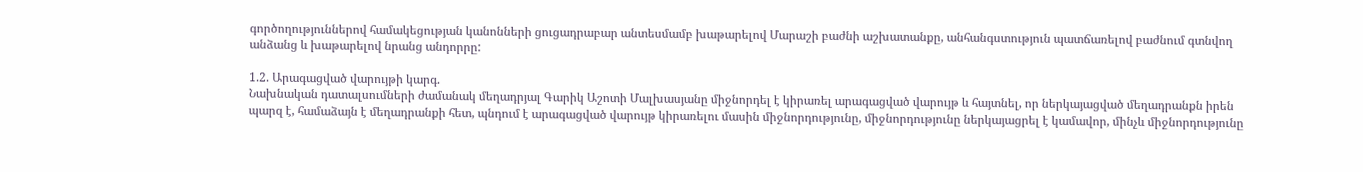գործողություններով համակեցության կանոնների ցուցադրաբար անտեսմամբ խաթարելով Մարաշի բաժնի աշխատանքը, անհանգստություն պատճառելով բաժնում գտնվող անձանց և խաթարելով նրանց անդորրը:

1.2. Արագացված վարույթի կարգ.
Նախնական դատալսումների ժամանակ մեղադրյալ Գարիկ Աշոտի Մալխասյանը միջնորդել է կիրառել արագացված վարույթ և հայտնել, որ ներկայացված մեղադրանքն իրեն պարզ է, համաձայն է մեղադրանքի հետ, պնդում է արագացված վարույթ կիրառելու մասին միջնորդությունը, միջնորդությունը ներկայացրել է կամավոր, մինչև միջնորդությունը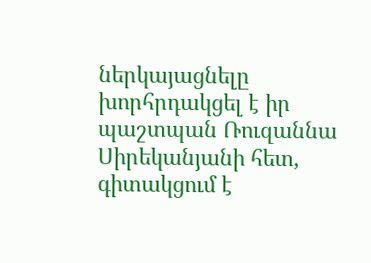ներկայացնելը խորհրդակցել է իր պաշտպան Ռուզաննա Սիրեկանյանի հետ, գիտակցում է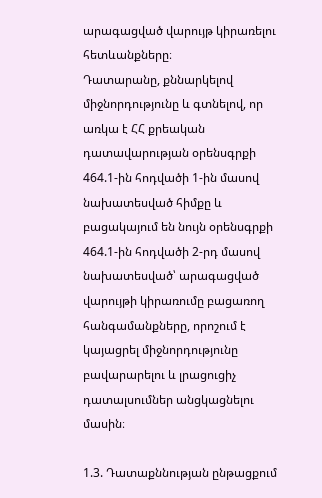արագացված վարույթ կիրառելու հետևանքները։
Դատարանը, քննարկելով միջնորդությունը և գտնելով, որ առկա է ՀՀ քրեական դատավարության օրենսգրքի 464.1-ին հոդվածի 1-ին մասով նախատեսված հիմքը և բացակայում են նույն օրենսգրքի 464.1-ին հոդվածի 2-րդ մասով նախատեսված՝ արագացված վարույթի կիրառումը բացառող հանգամանքները, որոշում է կայացրել միջնորդությունը բավարարելու և լրացուցիչ դատալսումներ անցկացնելու մասին։

1.3. Դատաքննության ընթացքում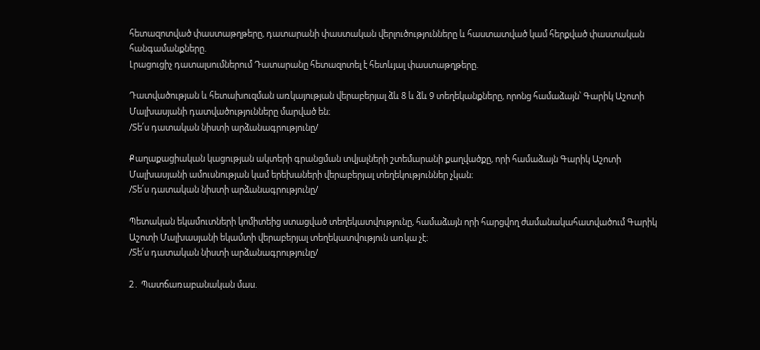հետազոտված փաստաթղթերը, դատարանի փաստական վերլուծությունները և հաստատված կամ հերքված փաստական հանգամանքները.
Լրացուցիչ դատալսումներում Դատարանը հետազոտել է հետևյալ փաստաթղթերը.

Դատվածության և հետախուզման առկայության վերաբերյալ ձև 8 և ձև 9 տեղեկանքները, որոնց համաձայն՝ Գարիկ Աշոտի Մալխասյանի դատվածությունները մարված են։
/Տե՛ս դատական նիստի արձանագրությունը/

Քաղաքացիական կացության ակտերի գրանցման տվյալների շտեմարանի քաղվածքը, որի համաձայն Գարիկ Աշոտի Մալխասյանի ամուսնության կամ երեխաների վերաբերյալ տեղեկություններ չկան։
/Տե՛ս դատական նիստի արձանագրությունը/

Պետական եկամուտների կոմիտեից ստացված տեղեկատվությունը, համաձայն որի հարցվող ժամանակահատվածում Գարիկ Աշոտի Մալխասյանի եկամտի վերաբերյալ տեղեկատվություն առկա չէ։
/Տե՛ս դատական նիստի արձանագրությունը/

2․ Պատճառաբանական մաս.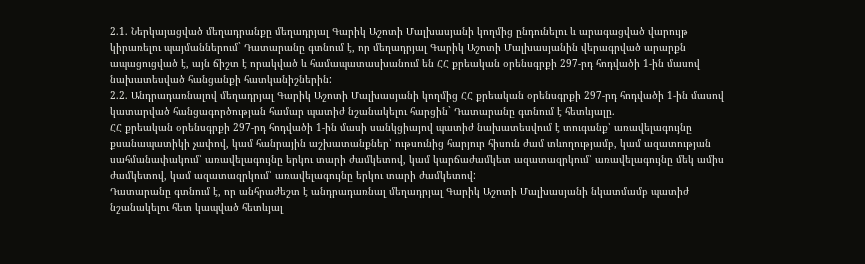2.1. Ներկայացված մեղադրանքը մեղադրյալ Գարիկ Աշոտի Մալխասյանի կողմից ընդունելու և արագացված վարույթ կիրառելու պայմաններում` Դատարանը գտնում է, որ մեղադրյալ Գարիկ Աշոտի Մալխասյանին վերագրված արարքն ապացուցված է, այն ճիշտ է որակված և համապատասխանում են ՀՀ քրեական օրենսգրքի 297-րդ հոդվածի 1-ին մասով նախատեսված հանցանքի հատկանիշներին:
2.2. Անդրադառնալով մեղադրյալ Գարիկ Աշոտի Մալխասյանի կողմից ՀՀ քրեական օրենսգրքի 297-րդ հոդվածի 1-ին մասով կատարված հանցագործության համար պատիժ նշանակելու հարցին` Դատարանը գտնում է հետևյալը.
ՀՀ քրեական օրենսգրքի 297-րդ հոդվածի 1-ին մասի սանկցիայով պատիժ նախատեսվում է տուգանք՝ առավելագույնը քսանապատիկի չափով, կամ հանրային աշխատանքներ՝ ութսունից հարյուր հիսուն ժամ տևողությամբ, կամ ազատության սահմանափակում՝ առավելագույնը երկու տարի ժամկետով, կամ կարճաժամկետ ազատազրկում՝ առավելագույնը մեկ ամիս ժամկետով, կամ ազատազրկում՝ առավելագույնը երկու տարի ժամկետով:
Դատարանը գտնում է, որ անհրաժեշտ է անդրադառնալ մեղադրյալ Գարիկ Աշոտի Մալխասյանի նկատմամբ պատիժ նշանակելու հետ կապված հետևյալ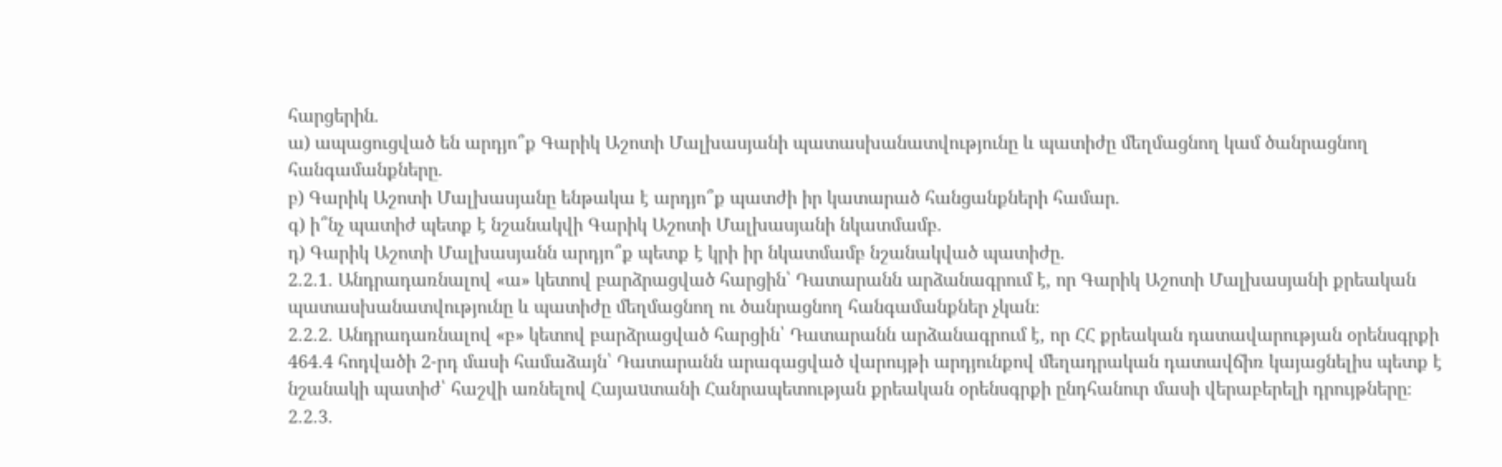հարցերին.
ա) ապացուցված են արդյո՞ք Գարիկ Աշոտի Մալխասյանի պատասխանատվությունը և պատիժը մեղմացնող կամ ծանրացնող հանգամանքները.
բ) Գարիկ Աշոտի Մալխասյանը ենթակա է արդյո՞ք պատժի իր կատարած հանցանքների համար.
գ) ի՞նչ պատիժ պետք է նշանակվի Գարիկ Աշոտի Մալխասյանի նկատմամբ.
դ) Գարիկ Աշոտի Մալխասյանն արդյո՞ք պետք է կրի իր նկատմամբ նշանակված պատիժը.
2.2.1. Անդրադառնալով «ա» կետով բարձրացված հարցին՝ Դատարանն արձանագրում է, որ Գարիկ Աշոտի Մալխասյանի քրեական պատասխանատվությունը և պատիժը մեղմացնող ու ծանրացնող հանգամանքներ չկան։
2.2.2. Անդրադառնալով «բ» կետով բարձրացված հարցին՝ Դատարանն արձանագրում է, որ ՀՀ քրեական դատավարության օրենսգրքի 464․4 հոդվածի 2-րդ մասի համաձայն՝ Դատարանն արագացված վարույթի արդյունքով մեղադրական դատավճիռ կայացնելիս պետք է նշանակի պատիժ՝ հաշվի առնելով Հայաuտանի Հանրապետության քրեական օրենսգրքի ընդհանուր մասի վերաբերելի դրույթները։
2.2.3.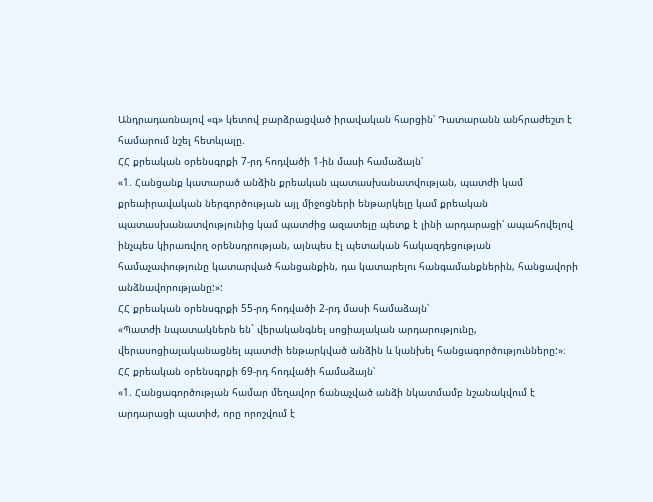Անդրադառնալով «գ» կետով բարձրացված իրավական հարցին՝ Դատարանն անհրաժեշտ է համարում նշել հետևյալը.
ՀՀ քրեական օրենսգրքի 7-րդ հոդվածի 1-ին մասի համաձայն՝
«1. Հանցանք կատարած անձին քրեական պատասխանատվության, պատժի կամ քրեաիրավական ներգործության այլ միջոցների ենթարկելը կամ քրեական պատասխանատվությունից կամ պատժից ազատելը պետք է լինի արդարացի՝ ապահովելով ինչպես կիրառվող օրենսդրության, այնպես էլ պետական հակազդեցության համաչափությունը կատարված հանցանքին, դա կատարելու հանգամանքներին, հանցավորի անձնավորությանը:»:
ՀՀ քրեական օրենսգրքի 55-րդ հոդվածի 2-րդ մասի համաձայն՝
«Պատժի նպատակներն են` վերականգնել սոցիալական արդարությունը, վերասոցիալականացնել պատժի ենթարկված անձին և կանխել հանցագործությունները:»։
ՀՀ քրեական օրենսգրքի 69-րդ հոդվածի համաձայն՝
«1. Հանցագործության համար մեղավոր ճանաչված անձի նկատմամբ նշանակվում է արդարացի պատիժ, որը որոշվում է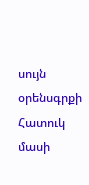սույն օրենսգրքի Հատուկ մասի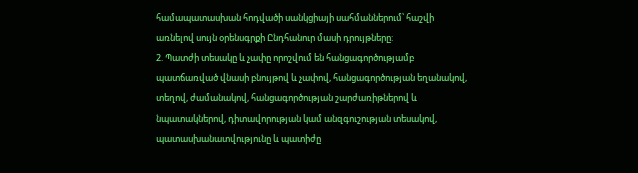համապատասխան հոդվածի սանկցիայի սահմաններում՝ հաշվի առնելով սույն օրենսգրքի Ընդհանուր մասի դրույթները:
2. Պատժի տեսակը և չափը որոշվում են հանցագործությամբ պատճառված վնասի բնույթով և չափով, հանցագործության եղանակով, տեղով, ժամանակով, հանցագործության շարժառիթներով և նպատակներով, դիտավորության կամ անզգուշության տեսակով, պատասխանատվությունը և պատիժը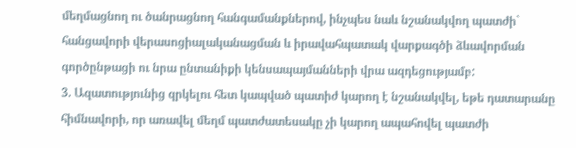մեղմացնող ու ծանրացնող հանգամանքներով, ինչպես նաև նշանակվող պատժի` հանցավորի վերասոցիալականացման և իրավահպատակ վարքագծի ձևավորման գործընթացի ու նրա ընտանիքի կենսապայմանների վրա ազդեցությամբ:
3. Ազատությունից զրկելու հետ կապված պատիժ կարող է նշանակվել, եթե դատարանը հիմնավորի, որ առավել մեղմ պատժատեսակը չի կարող ապահովել պատժի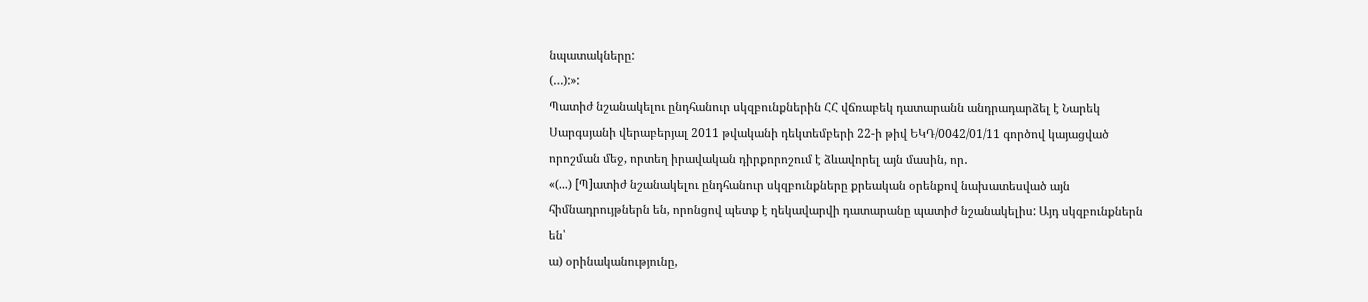նպատակները:
(…):»:
Պատիժ նշանակելու ընդհանուր սկզբունքներին ՀՀ վճռաբեկ դատարանն անդրադարձել է Նարեկ Սարգսյանի վերաբերյալ 2011 թվականի դեկտեմբերի 22-ի թիվ ԵԿԴ/0042/01/11 գործով կայացված որոշման մեջ, որտեղ իրավական դիրքորոշում է ձևավորել այն մասին, որ․
«(...) [Պ]ատիժ նշանակելու ընդհանուր սկզբունքները քրեական օրենքով նախատեսված այն հիմնադրույթներն են, որոնցով պետք է ղեկավարվի դատարանը պատիժ նշանակելիս: Այդ սկզբունքներն են՝
ա) օրինականությունը,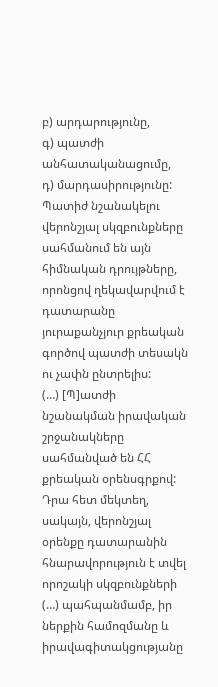բ) արդարությունը,
գ) պատժի անհատականացումը,
դ) մարդասիրությունը:
Պատիժ նշանակելու վերոնշյալ սկզբունքները սահմանում են այն հիմնական դրույթները, որոնցով ղեկավարվում է դատարանը յուրաքանչյուր քրեական գործով պատժի տեսակն ու չափն ընտրելիս:
(…) [Պ]ատժի նշանակման իրավական շրջանակները սահմանված են ՀՀ քրեական օրենսգրքով: Դրա հետ մեկտեղ, սակայն, վերոնշյալ օրենքը դատարանին հնարավորություն է տվել որոշակի սկզբունքների (…) պահպանմամբ, իր ներքին համոզմանը և իրավագիտակցությանը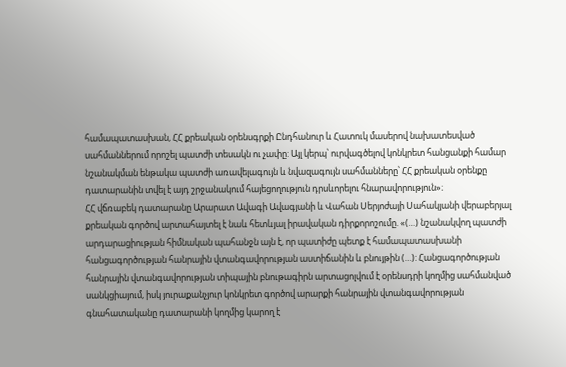համապատասխան, ՀՀ քրեական օրենսգրքի Ընդհանուր և Հատուկ մասերով նախատեսված սահմաններում որոշել պատժի տեսակն ու չափը: Այլ կերպ՝ ուրվագծելով կոնկրետ հանցանքի համար նշանակման ենթակա պատժի առավելագույն և նվազագույն սահմանները՝ ՀՀ քրեական օրենքը դատարանին տվել է այդ շրջանակում հայեցողություն դրսևորելու հնարավորություն»։
ՀՀ վճռաբեկ դատարանը Արարատ Ավագի Ավագյանի և Վահան Սերյոժայի Սահակյանի վերաբերյալ քրեական գործով արտահայտել է նաև հետևյալ իրավական դիրքորոշումը. «(…) նշանակվող պատժի արդարացիության հիմնական պահանջն այն է, որ պատիժը պետք է համապատասխանի հանցագործության հանրային վտանգավորության աստիճանին և բնույթին (…): Հանցագործության հանրային վտանգավորության տիպային բնութագիրն արտացոլվում է օրենսդրի կողմից սահմանված սանկցիայում, իսկ յուրաքանչյուր կոնկրետ գործով արարքի հանրային վտանգավորության գնահատականը դատարանի կողմից կարող է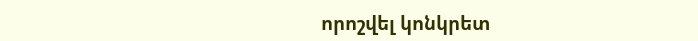որոշվել կոնկրետ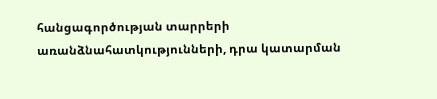հանցագործության տարրերի առանձնահատկությունների, դրա կատարման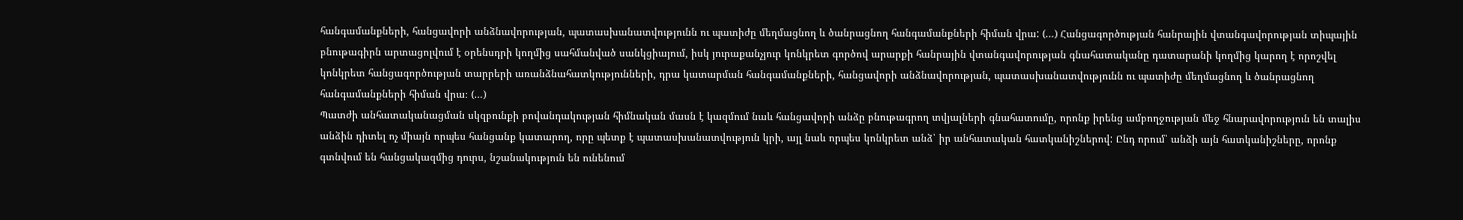հանգամանքների, հանցավորի անձնավորության, պատասխանատվությունն ու պատիժը մեղմացնող և ծանրացնող հանգամանքների հիման վրա: (…) Հանցագործության հանրային վտանգավորության տիպային բնութագիրն արտացոլվում է օրենսդրի կողմից սահմանված սանկցիայում, իսկ յուրաքանչյուր կոնկրետ գործով արարքի հանրային վտանգավորության գնահատականը դատարանի կողմից կարող է որոշվել կոնկրետ հանցագործության տարրերի առանձնահատկությունների, դրա կատարման հանգամանքների, հանցավորի անձնավորության, պատասխանատվությունն ու պատիժը մեղմացնող և ծանրացնող հանգամանքների հիման վրա։ (…)
Պատժի անհատականացման սկզբունքի բովանդակության հիմնական մասն է կազմում նաև հանցավորի անձը բնութագրող տվյալների գնահատումը, որոնք իրենց ամբողջության մեջ հնարավորություն են տալիս անձին դիտել ոչ միայն որպես հանցանք կատարող, որը պետք է պատասխանատվություն կրի, այլ նաև որպես կոնկրետ անձ՝ իր անհատական հատկանիշներով: Ընդ որում՝ անձի այն հատկանիշները, որոնք գտնվում են հանցակազմից դուրս, նշանակություն են ունենում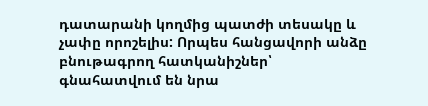դատարանի կողմից պատժի տեսակը և չափը որոշելիս: Որպես հանցավորի անձը բնութագրող հատկանիշներ՝ գնահատվում են նրա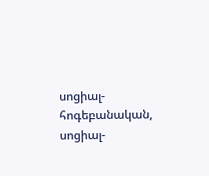սոցիալ-հոգեբանական, սոցիալ-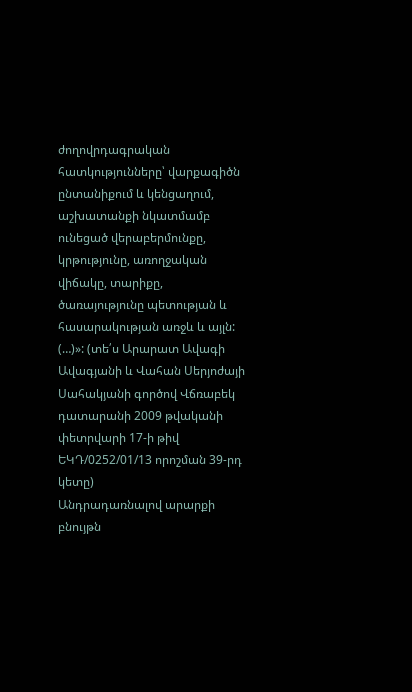ժողովրդագրական հատկությունները՝ վարքագիծն ընտանիքում և կենցաղում, աշխատանքի նկատմամբ ունեցած վերաբերմունքը, կրթությունը, առողջական վիճակը, տարիքը, ծառայությունը պետության և հասարակության առջև և այլն: (…)»: (տե՛ս Արարատ Ավագի Ավագյանի և Վահան Սերյոժայի Սահակյանի գործով Վճռաբեկ դատարանի 2009 թվականի փետրվարի 17-ի թիվ ԵԿԴ/0252/01/13 որոշման 39-րդ կետը)
Անդրադառնալով արարքի բնույթն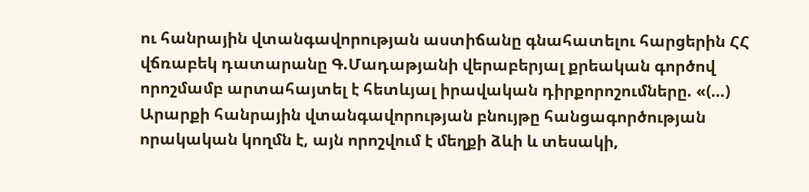ու հանրային վտանգավորության աստիճանը գնահատելու հարցերին ՀՀ վճռաբեկ դատարանը Գ.Մադաթյանի վերաբերյալ քրեական գործով որոշմամբ արտահայտել է հետևյալ իրավական դիրքորոշումները. «(…) Արարքի հանրային վտանգավորության բնույթը հանցագործության որակական կողմն է, այն որոշվում է մեղքի ձևի և տեսակի,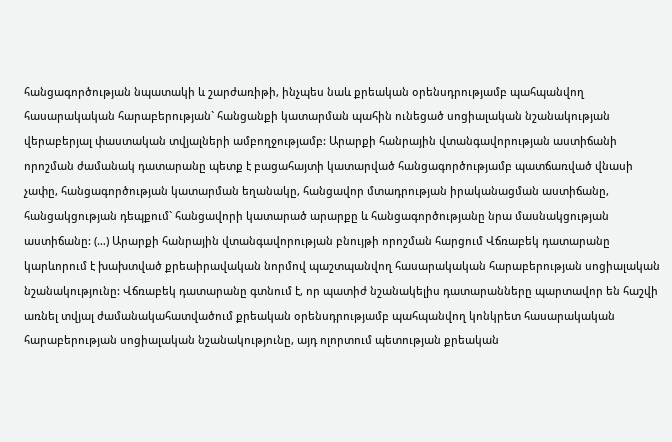հանցագործության նպատակի և շարժառիթի, ինչպես նաև քրեական օրենսդրությամբ պահպանվող հասարակական հարաբերության` հանցանքի կատարման պահին ունեցած սոցիալական նշանակության վերաբերյալ փաստական տվյալների ամբողջությամբ: Արարքի հանրային վտանգավորության աստիճանի որոշման ժամանակ դատարանը պետք է բացահայտի կատարված հանցագործությամբ պատճառված վնասի չափը, հանցագործության կատարման եղանակը, հանցավոր մտադրության իրականացման աստիճանը, հանցակցության դեպքում` հանցավորի կատարած արարքը և հանցագործությանը նրա մասնակցության աստիճանը: (…) Արարքի հանրային վտանգավորության բնույթի որոշման հարցում Վճռաբեկ դատարանը կարևորում է խախտված քրեաիրավական նորմով պաշտպանվող հասարակական հարաբերության սոցիալական նշանակությունը: Վճռաբեկ դատարանը գտնում է, որ պատիժ նշանակելիս դատարանները պարտավոր են հաշվի առնել տվյալ ժամանակահատվածում քրեական օրենսդրությամբ պահպանվող կոնկրետ հասարակական հարաբերության սոցիալական նշանակությունը, այդ ոլորտում պետության քրեական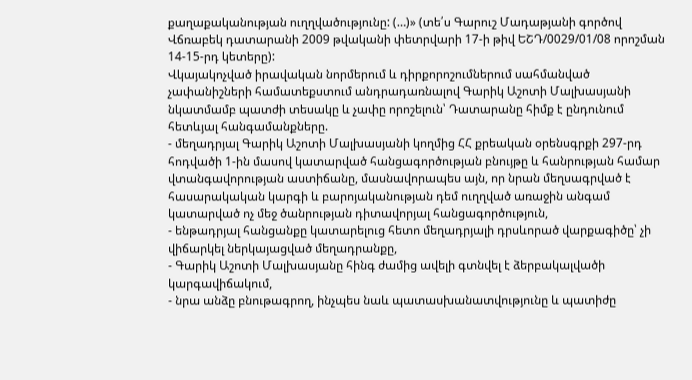քաղաքականության ուղղվածությունը: (…)» (տե՛ս Գարուշ Մադաթյանի գործով Վճռաբեկ դատարանի 2009 թվականի փետրվարի 17-ի թիվ ԵՇԴ/0029/01/08 որոշման 14-15-րդ կետերը):
Վկայակոչված իրավական նորմերում և դիրքորոշումներում սահմանված չափանիշների համատեքստում անդրադառնալով Գարիկ Աշոտի Մալխասյանի նկատմամբ պատժի տեսակը և չափը որոշելուն՝ Դատարանը հիմք է ընդունում հետևյալ հանգամանքները.
- մեղադրյալ Գարիկ Աշոտի Մալխասյանի կողմից ՀՀ քրեական օրենսգրքի 297-րդ հոդվածի 1-ին մասով կատարված հանցագործության բնույթը և հանրության համար վտանգավորության աստիճանը, մասնավորապես այն, որ նրան մեղսագրված է հասարակական կարգի և բարոյականության դեմ ուղղված առաջին անգամ կատարված ոչ մեջ ծանրության դիտավորյալ հանցագործություն,
- ենթադրյալ հանցանքը կատարելուց հետո մեղադրյալի դրսևորած վարքագիծը՝ չի վիճարկել ներկայացված մեղադրանքը,
- Գարիկ Աշոտի Մալխասյանը հինգ ժամից ավելի գտնվել է ձերբակալվածի կարգավիճակում,
- նրա անձը բնութագրող, ինչպես նաև պատասխանատվությունը և պատիժը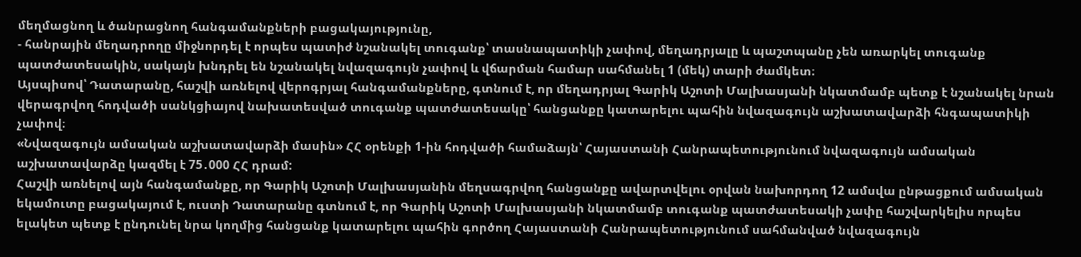մեղմացնող և ծանրացնող հանգամանքների բացակայությունը,
- հանրային մեղադրողը միջնորդել է որպես պատիժ նշանակել տուգանք՝ տասնապատիկի չափով, մեղադրյալը և պաշտպանը չեն առարկել տուգանք պատժատեսակին, սակայն խնդրել են նշանակել նվազագույն չափով և վճարման համար սահմանել 1 (մեկ) տարի ժամկետ։
Այսպիսով՝ Դատարանը, հաշվի առնելով վերոգրյալ հանգամանքները, գտնում է, որ մեղադրյալ Գարիկ Աշոտի Մալխասյանի նկատմամբ պետք է նշանակել նրան վերագրվող հոդվածի սանկցիայով նախատեսված տուգանք պատժատեսակը՝ հանցանքը կատարելու պահին նվազագույն աշխատավարձի հնգապատիկի չափով։
«Նվազագույն ամսական աշխատավարձի մասին» ՀՀ օրենքի 1-ին հոդվածի համաձայն՝ Հայաստանի Հանրապետությունում նվազագույն ամսական աշխատավարձը կազմել է 75․000 ՀՀ դրամ:
Հաշվի առնելով այն հանգամանքը, որ Գարիկ Աշոտի Մալխասյանին մեղսագրվող հանցանքը ավարտվելու օրվան նախորդող 12 ամսվա ընթացքում ամսական եկամուտը բացակայում է, ուստի Դատարանը գտնում է, որ Գարիկ Աշոտի Մալխասյանի նկատմամբ տուգանք պատժատեսակի չափը հաշվարկելիս որպես ելակետ պետք է ընդունել նրա կողմից հանցանք կատարելու պահին գործող Հայաստանի Հանրապետությունում սահմանված նվազագույն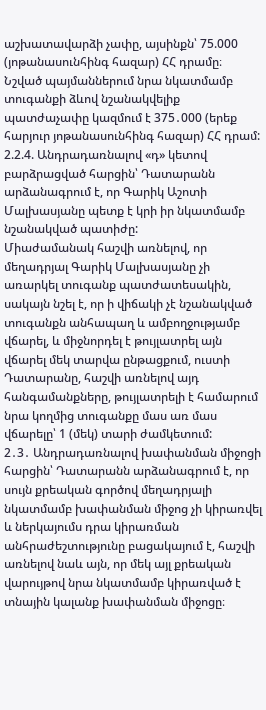աշխատավարձի չափը, այսինքն՝ 75.000 (յոթանասունհինգ հազար) ՀՀ դրամը։ Նշված պայմաններում նրա նկատմամբ տուգանքի ձևով նշանակվելիք պատժաչափը կազմում է 375․000 (երեք հարյուր յոթանասունհինգ հազար) ՀՀ դրամ:
2.2.4. Անդրադառնալով «դ» կետով բարձրացված հարցին՝ Դատարանն արձանագրում է, որ Գարիկ Աշոտի Մալխասյանը պետք է կրի իր նկատմամբ նշանակված պատիժը:
Միաժամանակ հաշվի առնելով, որ մեղադրյալ Գարիկ Մալխասյանը չի առարկել տուգանք պատժատեսակին, սակայն նշել է, որ ի վիճակի չէ նշանակված տուգանքն անհապաղ և ամբողջությամբ վճարել, և միջնորդել է թույլատրել այն վճարել մեկ տարվա ընթացքում, ուստի Դատարանը, հաշվի առնելով այդ հանգամանքները, թույլատրելի է համարում նրա կողմից տուգանքը մաս առ մաս վճարելը՝ 1 (մեկ) տարի ժամկետում:
2․3․ Անդրադառնալով խափանման միջոցի հարցին՝ Դատարանն արձանագրում է, որ սույն քրեական գործով մեղադրյալի նկատմամբ խափանման միջոց չի կիրառվել և ներկայումս դրա կիրառման անհրաժեշտությունը բացակայում է, հաշվի առնելով նաև այն, որ մեկ այլ քրեական վարույթով նրա նկատմամբ կիրառված է տնային կալանք խափանման միջոցը։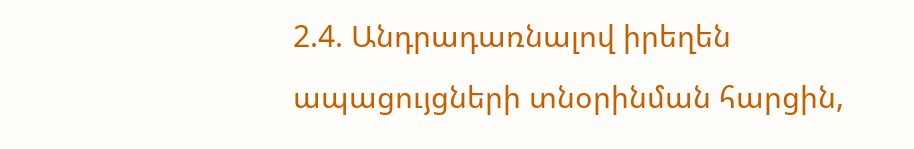2.4. Անդրադառնալով իրեղեն ապացույցների տնօրինման հարցին,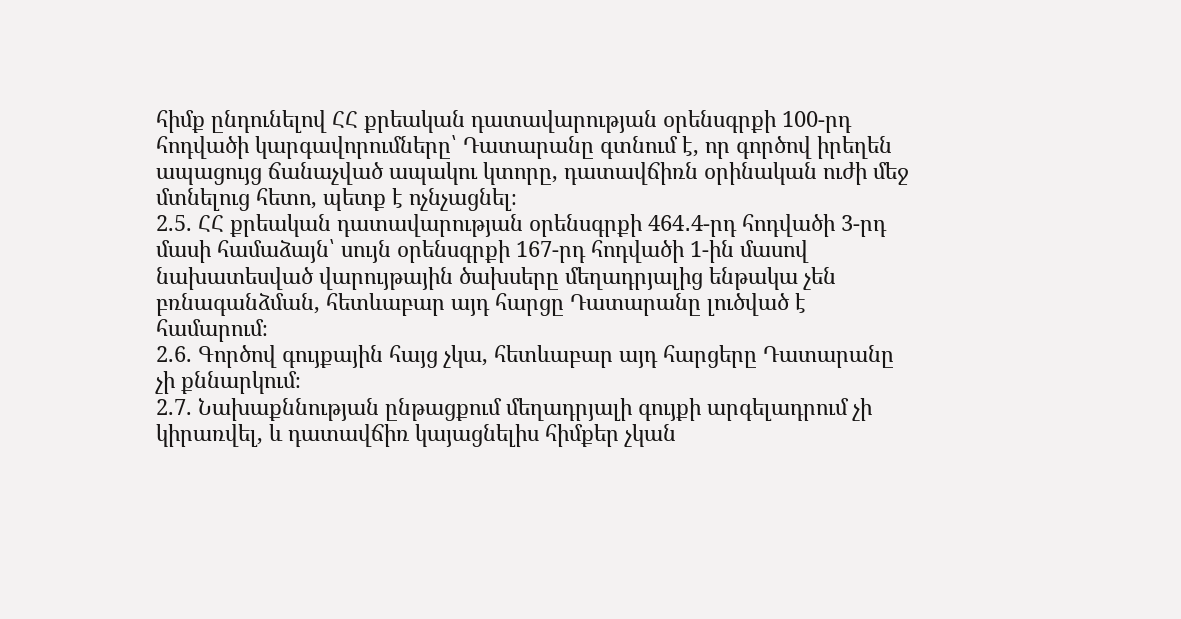հիմք ընդունելով ՀՀ քրեական դատավարության օրենսգրքի 100-րդ հոդվածի կարգավորումները՝ Դատարանը գտնում է, որ գործով իրեղեն ապացույց ճանաչված ապակու կտորը, դատավճիռն օրինական ուժի մեջ մտնելուց հետո, պետք է ոչնչացնել։
2.5. ՀՀ քրեական դատավարության օրենսգրքի 464․4-րդ հոդվածի 3-րդ մասի համաձայն՝ սույն օրենսգրքի 167-րդ հոդվածի 1-ին մասով նախատեսված վարույթային ծախսերը մեղադրյալից ենթակա չեն բռնագանձման, հետևաբար այդ հարցը Դատարանը լուծված է համարում։
2.6. Գործով գույքային հայց չկա, հետևաբար այդ հարցերը Դատարանը չի քննարկում։
2.7. Նախաքննության ընթացքում մեղադրյալի գույքի արգելադրում չի կիրառվել, և դատավճիռ կայացնելիս հիմքեր չկան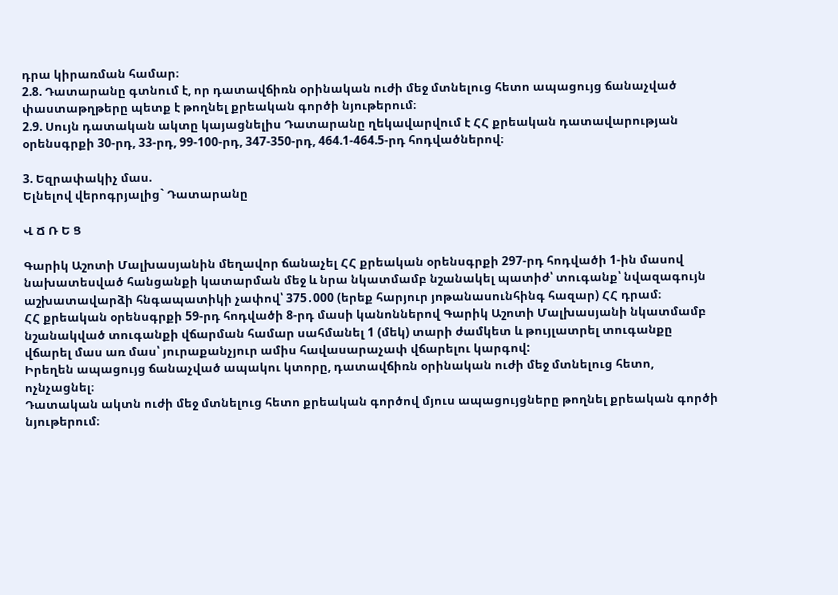դրա կիրառման համար։
2.8. Դատարանը գտնում է, որ դատավճիռն օրինական ուժի մեջ մտնելուց հետո ապացույց ճանաչված փաստաթղթերը պետք է թողնել քրեական գործի նյութերում։
2.9. Սույն դատական ակտը կայացնելիս Դատարանը ղեկավարվում է ՀՀ քրեական դատավարության օրենսգրքի 30-րդ, 33-րդ, 99-100-րդ, 347-350-րդ, 464.1-464.5-րդ հոդվածներով։

3. Եզրափակիչ մաս.
Ելնելով վերոգրյալից` Դատարանը

Վ Ճ Ռ Ե Ց

Գարիկ Աշոտի Մալխասյանին մեղավոր ճանաչել ՀՀ քրեական օրենսգրքի 297-րդ հոդվածի 1-ին մասով նախատեսված հանցանքի կատարման մեջ և նրա նկատմամբ նշանակել պատիժ՝ տուգանք՝ նվազագույն աշխատավարձի հնգապատիկի չափով՝ 375․000 (երեք հարյուր յոթանասունհինգ հազար) ՀՀ դրամ։
ՀՀ քրեական օրենսգրքի 59-րդ հոդվածի 8-րդ մասի կանոններով Գարիկ Աշոտի Մալխասյանի նկատմամբ նշանակված տուգանքի վճարման համար սահմանել 1 (մեկ) տարի ժամկետ և թույլատրել տուգանքը վճարել մաս առ մաս՝ յուրաքանչյուր ամիս հավասարաչափ վճարելու կարգով:
Իրեղեն ապացույց ճանաչված ապակու կտորը, դատավճիռն օրինական ուժի մեջ մտնելուց հետո, ոչնչացնել։
Դատական ակտն ուժի մեջ մտնելուց հետո քրեական գործով մյուս ապացույցները թողնել քրեական գործի նյութերում։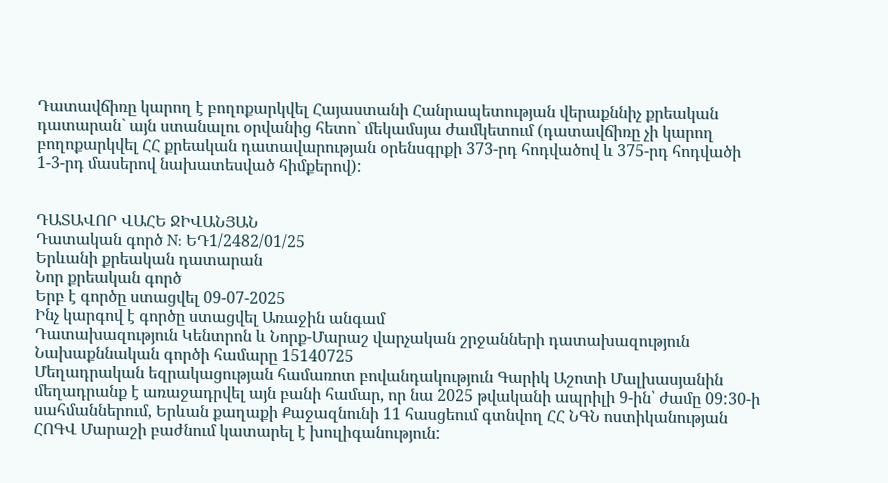Դատավճիռը կարող է բողոքարկվել Հայաստանի Հանրապետության վերաքննիչ քրեական դատարան` այն ստանալու օրվանից հետո` մեկամսյա ժամկետում (դատավճիռը չի կարող բողոքարկվել ՀՀ քրեական դատավարության օրենսգրքի 373-րդ հոդվածով և 375-րդ հոդվածի 1-3-րդ մասերով նախատեսված հիմքերով):


ԴԱՏԱՎՈՐ ՎԱՀԵ ՋԻՎԱՆՅԱՆ
Դատական գործ N: ԵԴ1/2482/01/25
Երևանի քրեական դատարան
Նոր քրեական գործ
Երբ է գործը ստացվել 09-07-2025
Ինչ կարգով է գործը ստացվել Առաջին անգամ
Դատախազություն Կենտրոն և Նորք-Մարաշ վարչական շրջանների դատախազություն
Նախաքննական գործի համարը 15140725
Մեղադրական եզրակացության համառոտ բովանդակություն Գարիկ Աշոտի Մալխասյանին մեղադրանք է առաջադրվել այն բանի համար, որ նա 2025 թվականի ապրիլի 9-ին՝ ժամը 09:30-ի սահմաններում, Երևան քաղաքի Քաջազնունի 11 հասցեում գտնվող ՀՀ ՆԳՆ ոստիկանության ՀՈԳՎ Մարաշի բաժնում կատարել է խուլիգանություն: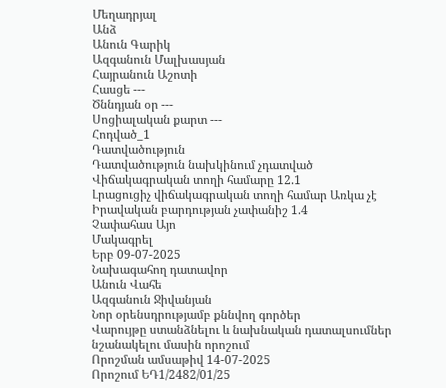Մեղադրյալ
Անձ
Անուն Գարիկ
Ազգանուն Մալխասյան
Հայրանուն Աշոտի
Հասցե ---
Ծննդյան օր ---
Սոցիալական քարտ ---
Հոդված_1
Դատվածություն
Դատվածություն նախկինում չդատված
Վիճակագրական տողի համարը 12.1
Լրացուցիչ վիճակագրական տողի համար Առկա չէ
Իրավական բարդության չափանիշ 1.4
Չափահաս Այո
Մակագրել
Երբ 09-07-2025
Նախագահող դատավոր
Անուն Վահե
Ազգանուն Ջիվանյան
Նոր օրենսդրությամբ քննվող գործեր
Վարույթը ստանձնելու և նախնական դատալսումներ նշանակելու մասին որոշում
Որոշման ամսաթիվ 14-07-2025
Որոշում ԵԴ1/2482/01/25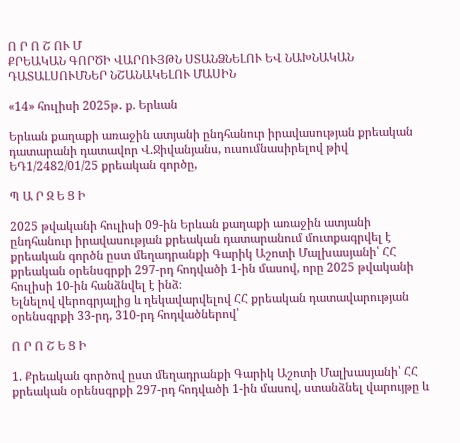Ո Ր Ո Շ ՈՒ Մ
ՔՐԵԱԿԱՆ ԳՈՐԾԻ ՎԱՐՈՒՅԹՆ ՍՏԱՆՁՆԵԼՈՒ ԵՎ ՆԱԽՆԱԿԱՆ
ԴԱՏԱԼՍՈՒՄՆԵՐ ՆՇԱՆԱԿԵԼՈՒ ՄԱՍԻՆ

«14» հուլիսի 2025թ․ ք. Երևան

Երևան քաղաքի առաջին ատյանի ընդհանուր իրավասության քրեական դատարանի դատավոր Վ.Ջիվանյանս, ուսումնասիրելով թիվ ԵԴ1/2482/01/25 քրեական գործը,

Պ Ա Ր Զ Ե Ց Ի

2025 թվականի հուլիսի 09-ին Երևան քաղաքի առաջին ատյանի ընդհանուր իրավասության քրեական դատարանում մուտքագրվել է քրեական գործն ըստ մեղադրանքի Գարիկ Աշոտի Մալխասյանի՝ ՀՀ քրեական օրենսգրքի 297-րդ հոդվածի 1-ին մասով, որը 2025 թվականի հուլիսի 10-ին հանձնվել է ինձ։
Ելնելով վերոգրյալից և ղեկավարվելով ՀՀ քրեական դատավարության օրենսգրքի 33-րդ, 310-րդ հոդվածներով՝

Ո Ր Ո Շ Ե Ց Ի

1. Քրեական գործով ըստ մեղադրանքի Գարիկ Աշոտի Մալխասյանի՝ ՀՀ քրեական օրենսգրքի 297-րդ հոդվածի 1-ին մասով, ստանձնել վարույթը և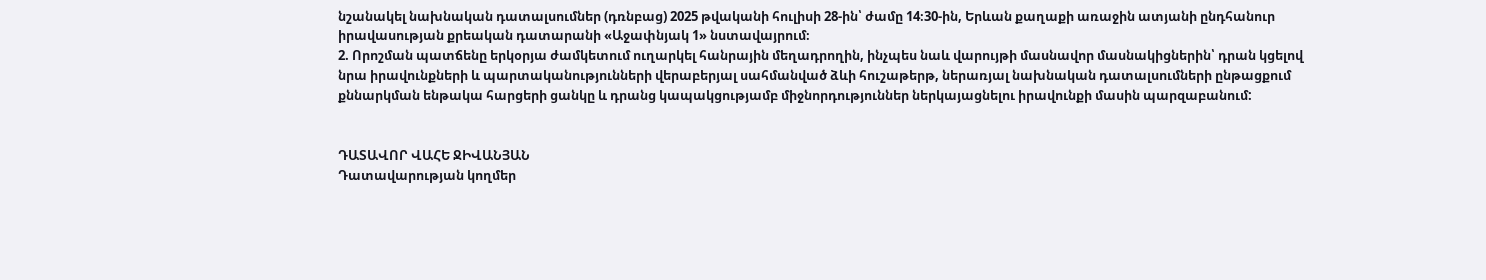նշանակել նախնական դատալսումներ (դռնբաց) 2025 թվականի հուլիսի 28-ին՝ ժամը 14։30-ին, Երևան քաղաքի առաջին ատյանի ընդհանուր իրավասության քրեական դատարանի «Աջափնյակ 1» նստավայրում։
2. Որոշման պատճենը երկօրյա ժամկետում ուղարկել հանրային մեղադրողին, ինչպես նաև վարույթի մասնավոր մասնակիցներին՝ դրան կցելով նրա իրավունքների և պարտականությունների վերաբերյալ սահմանված ձևի հուշաթերթ, ներառյալ նախնական դատալսումների ընթացքում քննարկման ենթակա հարցերի ցանկը և դրանց կապակցությամբ միջնորդություններ ներկայացնելու իրավունքի մասին պարզաբանում:


ԴԱՏԱՎՈՐ ՎԱՀԵ ՋԻՎԱՆՅԱՆ
Դատավարության կողմեր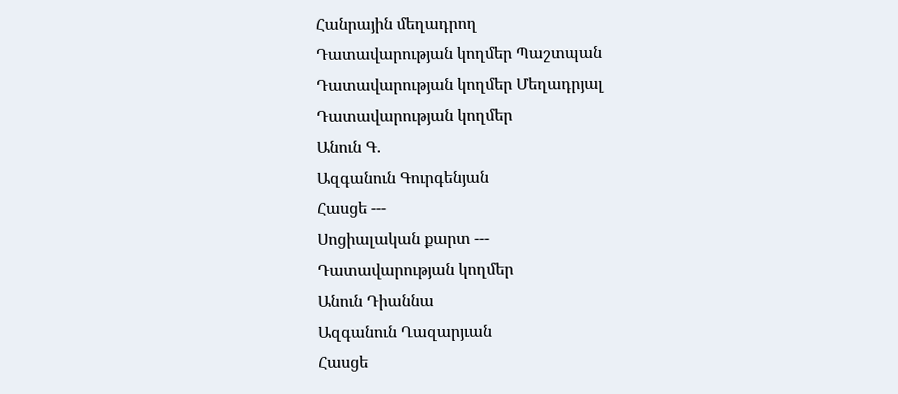Հանրային մեղադրող
Դատավարության կողմեր Պաշտպան
Դատավարության կողմեր Մեղադրյալ
Դատավարության կողմեր
Անուն Գ․
Ազգանուն Գուրգենյան
Հասցե ---
Սոցիալական քարտ ---
Դատավարության կողմեր
Անուն Դիաննա
Ազգանուն Ղազարյւան
Հասցե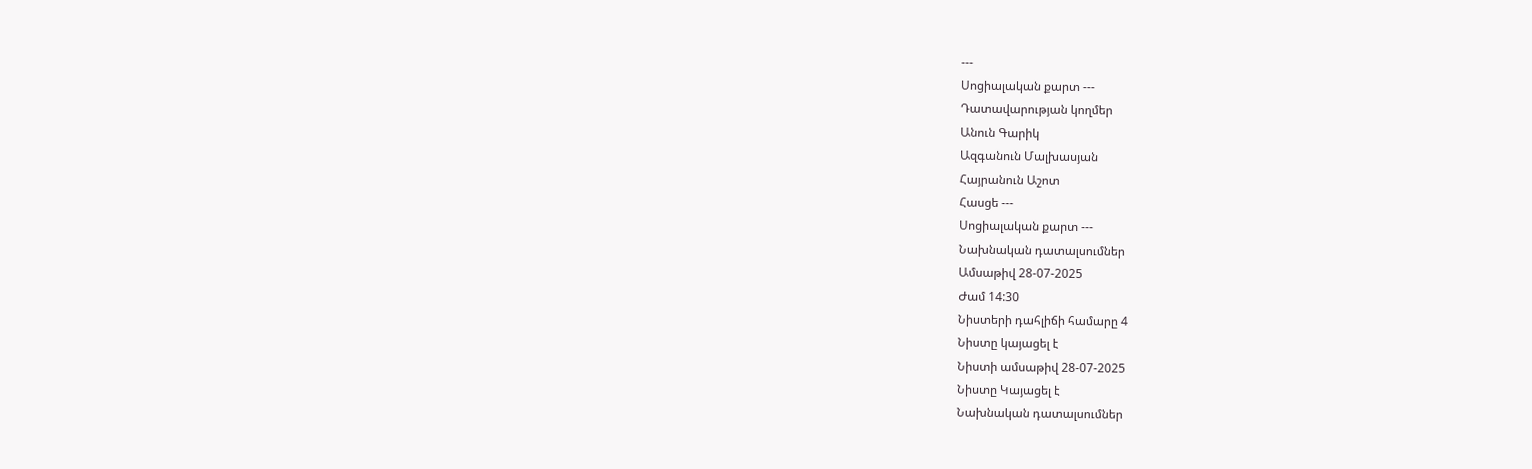---
Սոցիալական քարտ ---
Դատավարության կողմեր
Անուն Գարիկ
Ազգանուն Մալխասյան
Հայրանուն Աշոտ
Հասցե ---
Սոցիալական քարտ ---
Նախնական դատալսումներ
Ամսաթիվ 28-07-2025
Ժամ 14:30
Նիստերի դահլիճի համարը 4
Նիստը կայացել է
Նիստի ամսաթիվ 28-07-2025
Նիստը Կայացել է
Նախնական դատալսումներ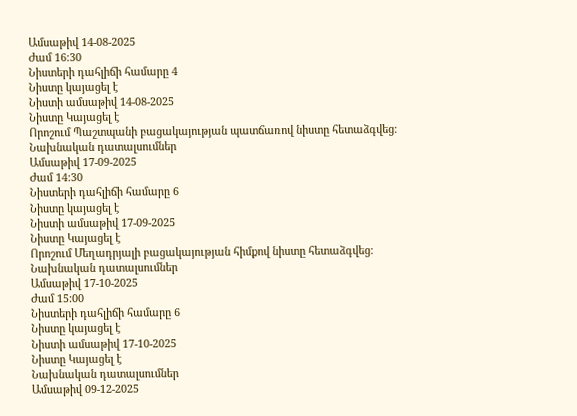Ամսաթիվ 14-08-2025
Ժամ 16:30
Նիստերի դահլիճի համարը 4
Նիստը կայացել է
Նիստի ամսաթիվ 14-08-2025
Նիստը Կայացել է
Որոշում Պաշտպանի բացակայության պատճառով նիստը հետաձգվեց։
Նախնական դատալսումներ
Ամսաթիվ 17-09-2025
Ժամ 14:30
Նիստերի դահլիճի համարը 6
Նիստը կայացել է
Նիստի ամսաթիվ 17-09-2025
Նիստը Կայացել է
Որոշում Մեղադրյալի բացակայության հիմքով նիստը հետաձգվեց։
Նախնական դատալսումներ
Ամսաթիվ 17-10-2025
Ժամ 15:00
Նիստերի դահլիճի համարը 6
Նիստը կայացել է
Նիստի ամսաթիվ 17-10-2025
Նիստը Կայացել է
Նախնական դատալսումներ
Ամսաթիվ 09-12-2025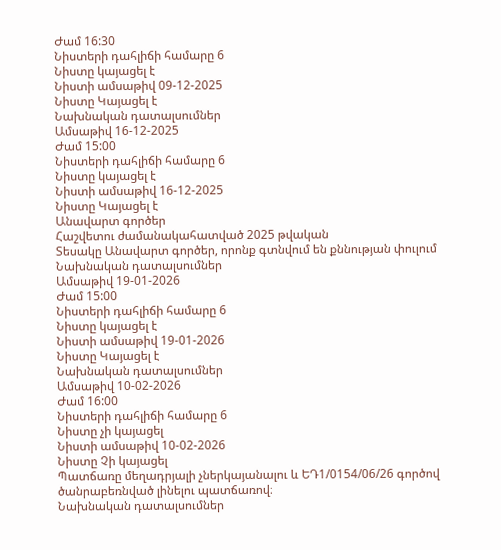Ժամ 16:30
Նիստերի դահլիճի համարը 6
Նիստը կայացել է
Նիստի ամսաթիվ 09-12-2025
Նիստը Կայացել է
Նախնական դատալսումներ
Ամսաթիվ 16-12-2025
Ժամ 15:00
Նիստերի դահլիճի համարը 6
Նիստը կայացել է
Նիստի ամսաթիվ 16-12-2025
Նիստը Կայացել է
Անավարտ գործեր
Հաշվետու ժամանակահատված 2025 թվական
Տեսակը Անավարտ գործեր, որոնք գտնվում են քննության փուլում
Նախնական դատալսումներ
Ամսաթիվ 19-01-2026
Ժամ 15:00
Նիստերի դահլիճի համարը 6
Նիստը կայացել է
Նիստի ամսաթիվ 19-01-2026
Նիստը Կայացել է
Նախնական դատալսումներ
Ամսաթիվ 10-02-2026
Ժամ 16:00
Նիստերի դահլիճի համարը 6
Նիստը չի կայացել
Նիստի ամսաթիվ 10-02-2026
Նիստը Չի կայացել
Պատճառը մեղադրյալի չներկայանալու և ԵԴ1/0154/06/26 գործով ծանրաբեռնված լինելու պատճառով։
Նախնական դատալսումներ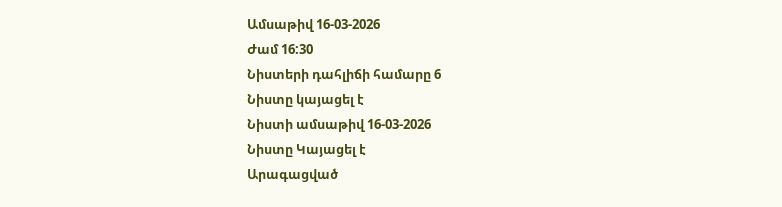Ամսաթիվ 16-03-2026
Ժամ 16:30
Նիստերի դահլիճի համարը 6
Նիստը կայացել է
Նիստի ամսաթիվ 16-03-2026
Նիստը Կայացել է
Արագացված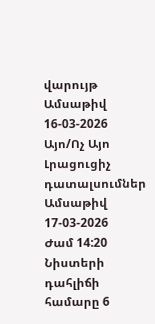վարույթ
Ամսաթիվ 16-03-2026
Այո/Ոչ Այո
Լրացուցիչ դատալսումներ
Ամսաթիվ 17-03-2026
Ժամ 14:20
Նիստերի դահլիճի համարը 6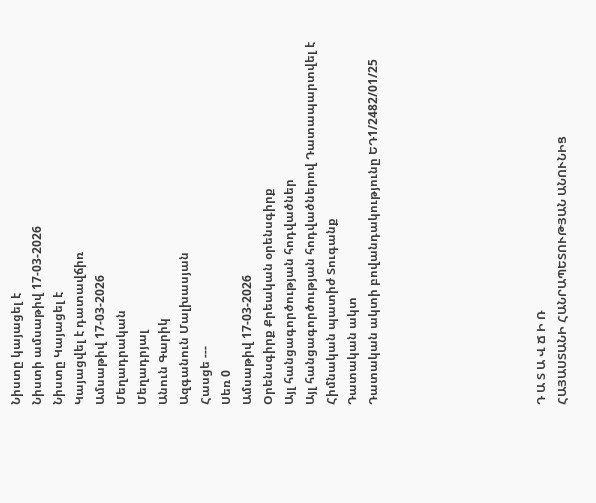Նիստը կայացել է
Նիստի ամսաթիվ 17-03-2026
Նիստը Կայացել է
Կայացվել է դատավճիռ
Ամսաթիվ 17-03-2026
Մեղադրական
Մեղադրյալ
Անուն Գարիկ
Ազգանուն Մալխասյան
Հասցե ---
Սեռ 0
Ամսաթիվ 17-03-2026
Օրենսգիրք Քրեական օրենսգիրք
Այլ հանցագործության հոդվածներ
Այլ հանցագործության հոդվածներով Դատապարտվել է
Հիմնական պատիժ Տուգանք
Դատական ակտ
Դատական ակտի բովանդակությունը ԵԴ1/2482/01/25







Դ Ա Տ Ա Վ Ճ Ի Ռ
ՀԱՅԱՍՏԱՆԻ ՀԱՆՐԱՊԵՏՈՒԹՅԱՆ ԱՆՈՒՆԻՑ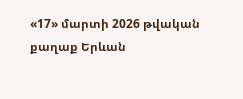«17» մարտի 2026 թվական քաղաք Երևան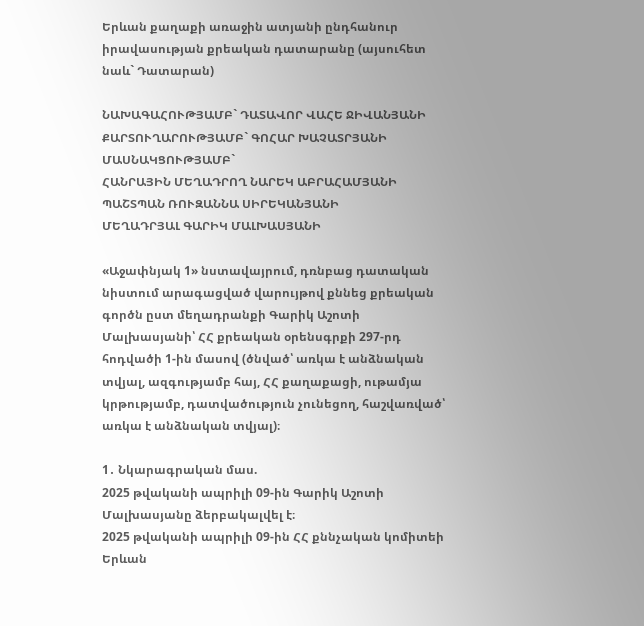Երևան քաղաքի առաջին ատյանի ընդհանուր իրավասության քրեական դատարանը (այսուհետ նաև` Դատարան)

ՆԱԽԱԳԱՀՈՒԹՅԱՄԲ` ԴԱՏԱՎՈՐ ՎԱՀԵ ՋԻՎԱՆՅԱՆԻ
ՔԱՐՏՈՒՂԱՐՈՒԹՅԱՄԲ` ԳՈՀԱՐ ԽԱՉԱՏՐՅԱՆԻ
ՄԱՍՆԱԿՑՈՒԹՅԱՄԲ`
ՀԱՆՐԱՅԻՆ ՄԵՂԱԴՐՈՂ ՆԱՐԵԿ ԱԲՐԱՀԱՄՅԱՆԻ
ՊԱՇՏՊԱՆ ՌՈՒԶԱՆՆԱ ՍԻՐԵԿԱՆՅԱՆԻ
ՄԵՂԱԴՐՅԱԼ ԳԱՐԻԿ ՄԱԼԽԱՍՅԱՆԻ

«Աջափնյակ 1» նստավայրում, դռնբաց դատական նիստում արագացված վարույթով քննեց քրեական գործն ըստ մեղադրանքի Գարիկ Աշոտի Մալխասյանի՝ ՀՀ քրեական օրենսգրքի 297-րդ հոդվածի 1-ին մասով (ծնված՝ առկա է անձնական տվյալ, ազգությամբ հայ, ՀՀ քաղաքացի, ութամյա կրթությամբ, դատվածություն չունեցող, հաշվառված՝ առկա է անձնական տվյալ)։

1․ Նկարագրական մաս.
2025 թվականի ապրիլի 09-ին Գարիկ Աշոտի Մալխասյանը ձերբակալվել է։
2025 թվականի ապրիլի 09-ին ՀՀ քննչական կոմիտեի Երևան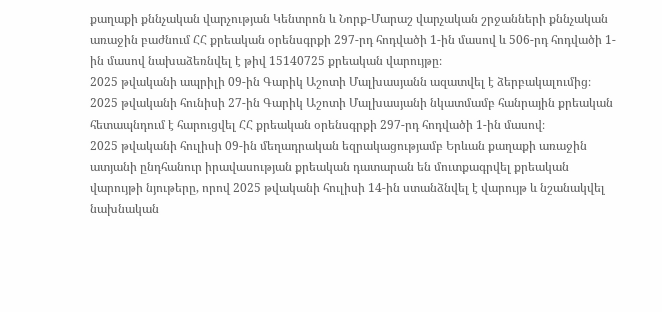քաղաքի քննչական վարչության Կենտրոն և Նորք-Մարաշ վարչական շրջանների քննչական առաջին բաժնում ՀՀ քրեական օրենսգրքի 297-րդ հոդվածի 1-ին մասով և 506-րդ հոդվածի 1-ին մասով նախաձեռնվել է թիվ 15140725 քրեական վարույթը։
2025 թվականի ապրիլի 09-ին Գարիկ Աշոտի Մալխասյանն ազատվել է ձերբակալումից։
2025 թվականի հունիսի 27-ին Գարիկ Աշոտի Մալխասյանի նկատմամբ հանրային քրեական հետապնդում է հարուցվել ՀՀ քրեական օրենսգրքի 297-րդ հոդվածի 1-ին մասով։
2025 թվականի հուլիսի 09-ին մեղադրական եզրակացությամբ Երևան քաղաքի առաջին ատյանի ընդհանուր իրավասության քրեական դատարան են մուտքագրվել քրեական վարույթի նյութերը, որով 2025 թվականի հուլիսի 14-ին ստանձնվել է վարույթ և նշանակվել նախնական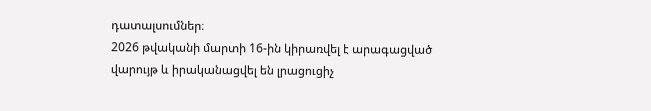դատալսումներ։
2026 թվականի մարտի 16-ին կիրառվել է արագացված վարույթ և իրականացվել են լրացուցիչ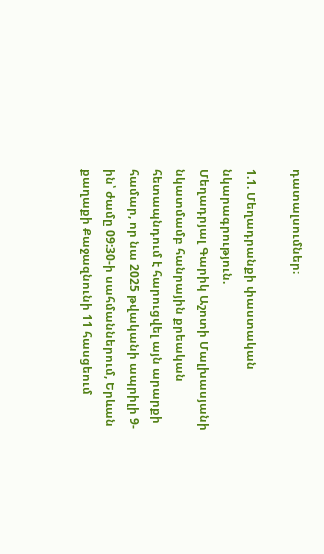դատալսումներ։

1.1. Մեղադրանքի փաստական նկարագրություն.
Մեղադրյալ Գարիկ Աշոտի Մալխասյանի նկատմամբ հանրային քրեական հետապնդում է հարուցվել այն արարքի համար, որ նա 2025 թվականի ապրիլի 9-ին՝ ժամը 09:30-ի սահմաններում, Երևան քաղաքի Քաջազնունի 11 հասցեում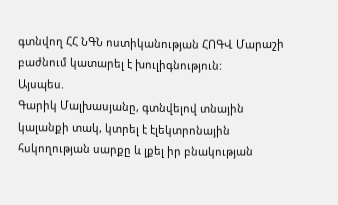գտնվող ՀՀ ՆԳՆ ոստիկանության ՀՈԳՎ Մարաշի բաժնում կատարել է խուլիգնություն:
Այսպես.
Գարիկ Մալխասյանը, գտնվելով տնային կալանքի տակ, կտրել է էլեկտրոնային հսկողության սարքը և լքել իր բնակության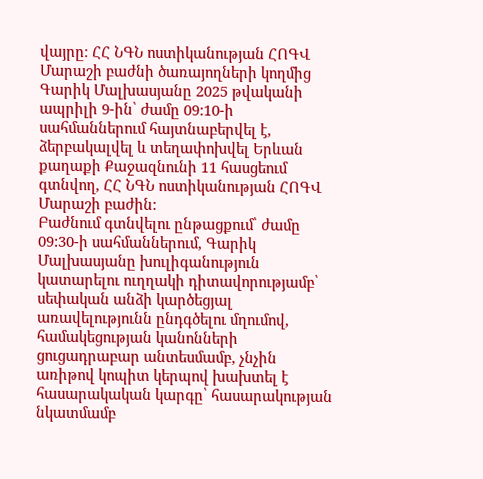վայրը։ ՀՀ ՆԳՆ ոստիկանության ՀՈԳՎ Մարաշի բաժնի ծառայողների կողմից Գարիկ Մալխասյանը 2025 թվականի ապրիլի 9-ին՝ ժամը 09:10-ի սահմաններում հայտնաբերվել է, ձերբակալվել և տեղափոխվել Երևան քաղաքի Քաջազնունի 11 հասցեում գտնվող, ՀՀ ՆԳՆ ոստիկանության ՀՈԳՎ Մարաշի բաժին:
Բաժնում գտնվելու ընթացքում՝ ժամը 09:30-ի սահմաններում, Գարիկ Մալխասյանը խուլիգանություն կատարելու ուղղակի դիտավորությամբ՝ սեփական անձի կարծեցյալ առավելությունն ընդգծելու մղումով, համակեցության կանոնների ցուցադրաբար անտեսմամբ, չնչին առիթով կոպիտ կերպով խախտել է հասարակական կարգը՝ հասարակության նկատմամբ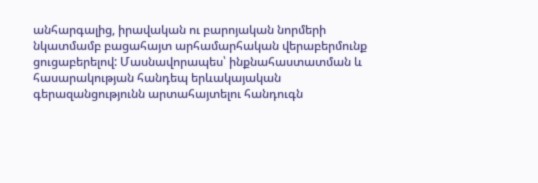անհարգալից, իրավական ու բարոյական նորմերի նկատմամբ բացահայտ արհամարհական վերաբերմունք ցուցաբերելով: Մասնավորապես՝ ինքնահաստատման և հասարակության հանդեպ երևակայական գերազանցությունն արտահայտելու հանդուգն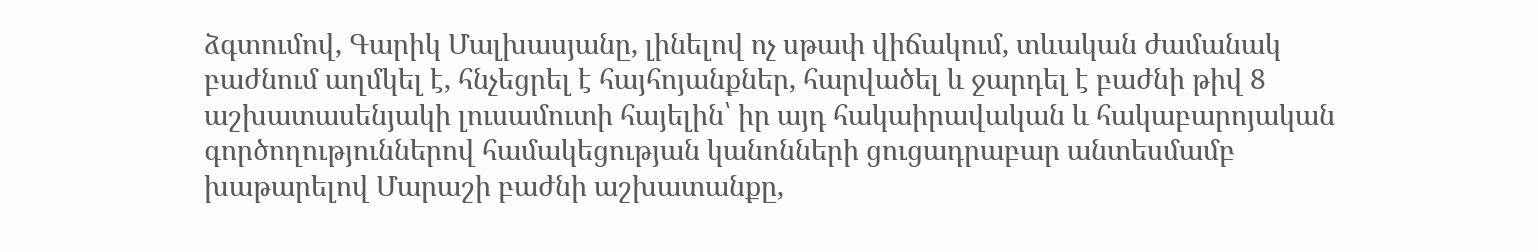ձգտումով, Գարիկ Մալխասյանը, լինելով ոչ սթափ վիճակում, տևական ժամանակ բաժնում աղմկել է, հնչեցրել է հայհոյանքներ, հարվածել և ջարդել է բաժնի թիվ 8 աշխատասենյակի լուսամուտի հայելին՝ իր այդ հակաիրավական և հակաբարոյական գործողություններով համակեցության կանոնների ցուցադրաբար անտեսմամբ խաթարելով Մարաշի բաժնի աշխատանքը,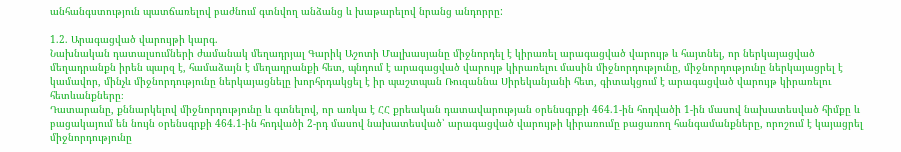անհանգստություն պատճառելով բաժնում գտնվող անձանց և խաթարելով նրանց անդորրը:

1.2. Արագացված վարույթի կարգ.
Նախնական դատալսումների ժամանակ մեղադրյալ Գարիկ Աշոտի Մալխասյանը միջնորդել է կիրառել արագացված վարույթ և հայտնել, որ ներկայացված մեղադրանքն իրեն պարզ է, համաձայն է մեղադրանքի հետ, պնդում է արագացված վարույթ կիրառելու մասին միջնորդությունը, միջնորդությունը ներկայացրել է կամավոր, մինչև միջնորդությունը ներկայացնելը խորհրդակցել է իր պաշտպան Ռուզաննա Սիրեկանյանի հետ, գիտակցում է արագացված վարույթ կիրառելու հետևանքները։
Դատարանը, քննարկելով միջնորդությունը և գտնելով, որ առկա է ՀՀ քրեական դատավարության օրենսգրքի 464.1-ին հոդվածի 1-ին մասով նախատեսված հիմքը և բացակայում են նույն օրենսգրքի 464.1-ին հոդվածի 2-րդ մասով նախատեսված՝ արագացված վարույթի կիրառումը բացառող հանգամանքները, որոշում է կայացրել միջնորդությունը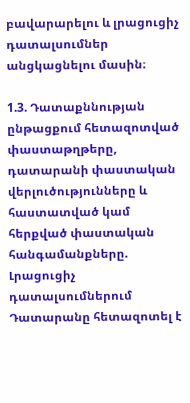բավարարելու և լրացուցիչ դատալսումներ անցկացնելու մասին։

1.3. Դատաքննության ընթացքում հետազոտված փաստաթղթերը, դատարանի փաստական վերլուծությունները և հաստատված կամ հերքված փաստական հանգամանքները.
Լրացուցիչ դատալսումներում Դատարանը հետազոտել է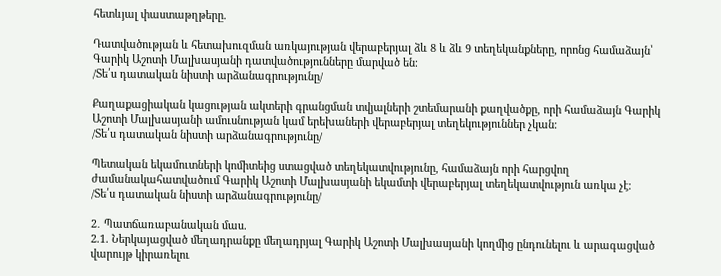հետևյալ փաստաթղթերը.

Դատվածության և հետախուզման առկայության վերաբերյալ ձև 8 և ձև 9 տեղեկանքները, որոնց համաձայն՝ Գարիկ Աշոտի Մալխասյանի դատվածությունները մարված են։
/Տե՛ս դատական նիստի արձանագրությունը/

Քաղաքացիական կացության ակտերի գրանցման տվյալների շտեմարանի քաղվածքը, որի համաձայն Գարիկ Աշոտի Մալխասյանի ամուսնության կամ երեխաների վերաբերյալ տեղեկություններ չկան։
/Տե՛ս դատական նիստի արձանագրությունը/

Պետական եկամուտների կոմիտեից ստացված տեղեկատվությունը, համաձայն որի հարցվող ժամանակահատվածում Գարիկ Աշոտի Մալխասյանի եկամտի վերաբերյալ տեղեկատվություն առկա չէ։
/Տե՛ս դատական նիստի արձանագրությունը/

2․ Պատճառաբանական մաս.
2.1. Ներկայացված մեղադրանքը մեղադրյալ Գարիկ Աշոտի Մալխասյանի կողմից ընդունելու և արագացված վարույթ կիրառելու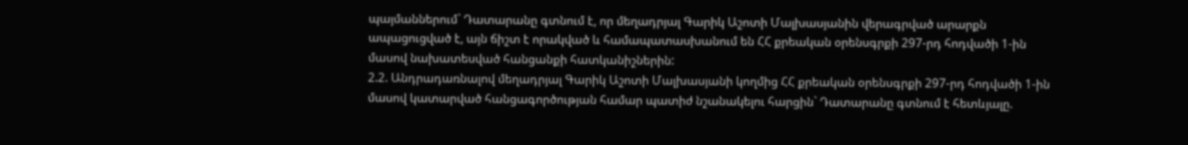պայմաններում` Դատարանը գտնում է, որ մեղադրյալ Գարիկ Աշոտի Մալխասյանին վերագրված արարքն ապացուցված է, այն ճիշտ է որակված և համապատասխանում են ՀՀ քրեական օրենսգրքի 297-րդ հոդվածի 1-ին մասով նախատեսված հանցանքի հատկանիշներին:
2.2. Անդրադառնալով մեղադրյալ Գարիկ Աշոտի Մալխասյանի կողմից ՀՀ քրեական օրենսգրքի 297-րդ հոդվածի 1-ին մասով կատարված հանցագործության համար պատիժ նշանակելու հարցին` Դատարանը գտնում է հետևյալը.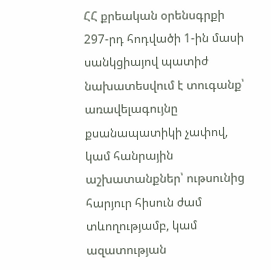ՀՀ քրեական օրենսգրքի 297-րդ հոդվածի 1-ին մասի սանկցիայով պատիժ նախատեսվում է տուգանք՝ առավելագույնը քսանապատիկի չափով, կամ հանրային աշխատանքներ՝ ութսունից հարյուր հիսուն ժամ տևողությամբ, կամ ազատության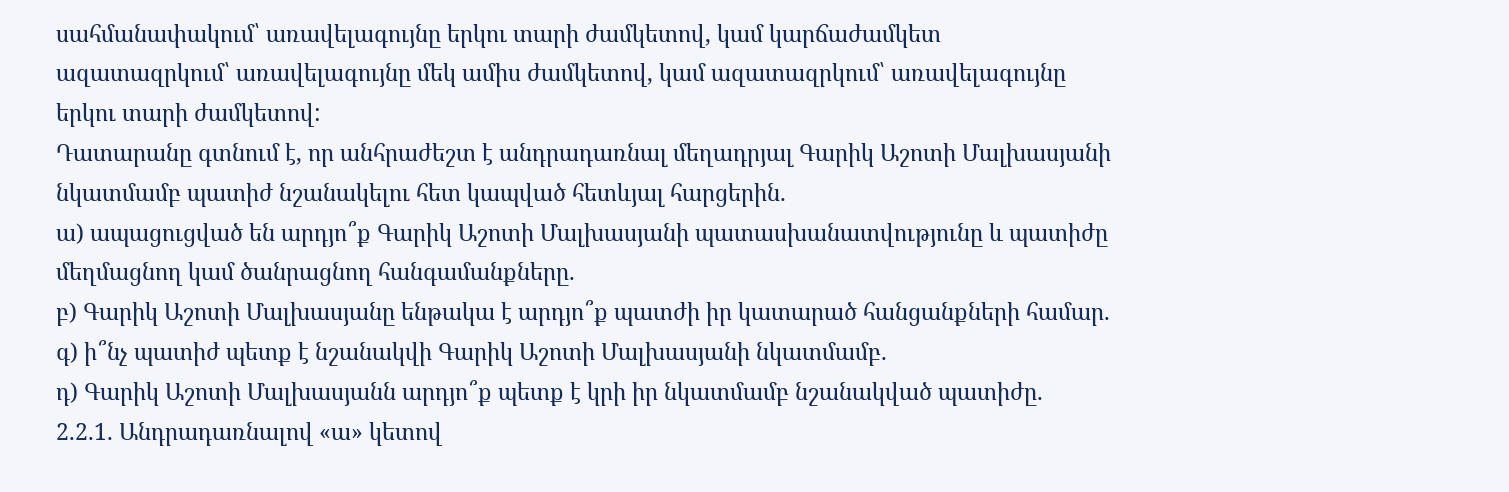սահմանափակում՝ առավելագույնը երկու տարի ժամկետով, կամ կարճաժամկետ ազատազրկում՝ առավելագույնը մեկ ամիս ժամկետով, կամ ազատազրկում՝ առավելագույնը երկու տարի ժամկետով:
Դատարանը գտնում է, որ անհրաժեշտ է անդրադառնալ մեղադրյալ Գարիկ Աշոտի Մալխասյանի նկատմամբ պատիժ նշանակելու հետ կապված հետևյալ հարցերին.
ա) ապացուցված են արդյո՞ք Գարիկ Աշոտի Մալխասյանի պատասխանատվությունը և պատիժը մեղմացնող կամ ծանրացնող հանգամանքները.
բ) Գարիկ Աշոտի Մալխասյանը ենթակա է արդյո՞ք պատժի իր կատարած հանցանքների համար.
գ) ի՞նչ պատիժ պետք է նշանակվի Գարիկ Աշոտի Մալխասյանի նկատմամբ.
դ) Գարիկ Աշոտի Մալխասյանն արդյո՞ք պետք է կրի իր նկատմամբ նշանակված պատիժը.
2.2.1. Անդրադառնալով «ա» կետով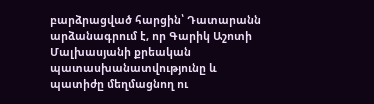բարձրացված հարցին՝ Դատարանն արձանագրում է, որ Գարիկ Աշոտի Մալխասյանի քրեական պատասխանատվությունը և պատիժը մեղմացնող ու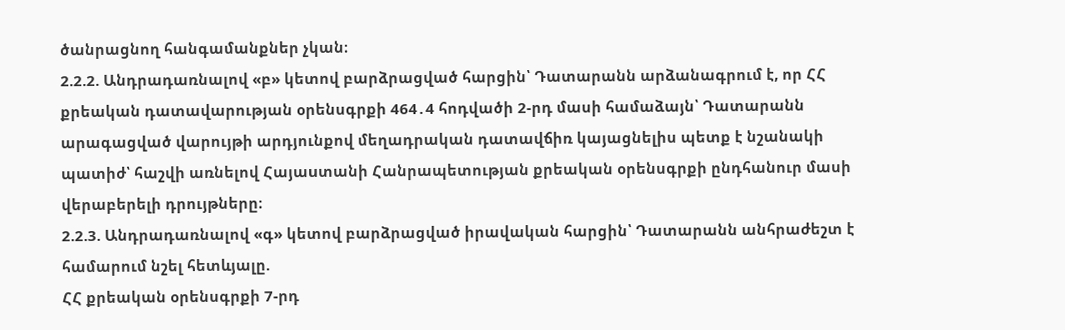ծանրացնող հանգամանքներ չկան։
2.2.2. Անդրադառնալով «բ» կետով բարձրացված հարցին՝ Դատարանն արձանագրում է, որ ՀՀ քրեական դատավարության օրենսգրքի 464․4 հոդվածի 2-րդ մասի համաձայն՝ Դատարանն արագացված վարույթի արդյունքով մեղադրական դատավճիռ կայացնելիս պետք է նշանակի պատիժ՝ հաշվի առնելով Հայաuտանի Հանրապետության քրեական օրենսգրքի ընդհանուր մասի վերաբերելի դրույթները։
2.2.3. Անդրադառնալով «գ» կետով բարձրացված իրավական հարցին՝ Դատարանն անհրաժեշտ է համարում նշել հետևյալը.
ՀՀ քրեական օրենսգրքի 7-րդ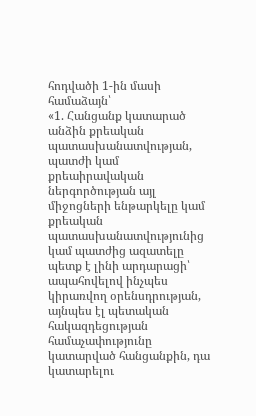հոդվածի 1-ին մասի համաձայն՝
«1. Հանցանք կատարած անձին քրեական պատասխանատվության, պատժի կամ քրեաիրավական ներգործության այլ միջոցների ենթարկելը կամ քրեական պատասխանատվությունից կամ պատժից ազատելը պետք է լինի արդարացի՝ ապահովելով ինչպես կիրառվող օրենսդրության, այնպես էլ պետական հակազդեցության համաչափությունը կատարված հանցանքին, դա կատարելու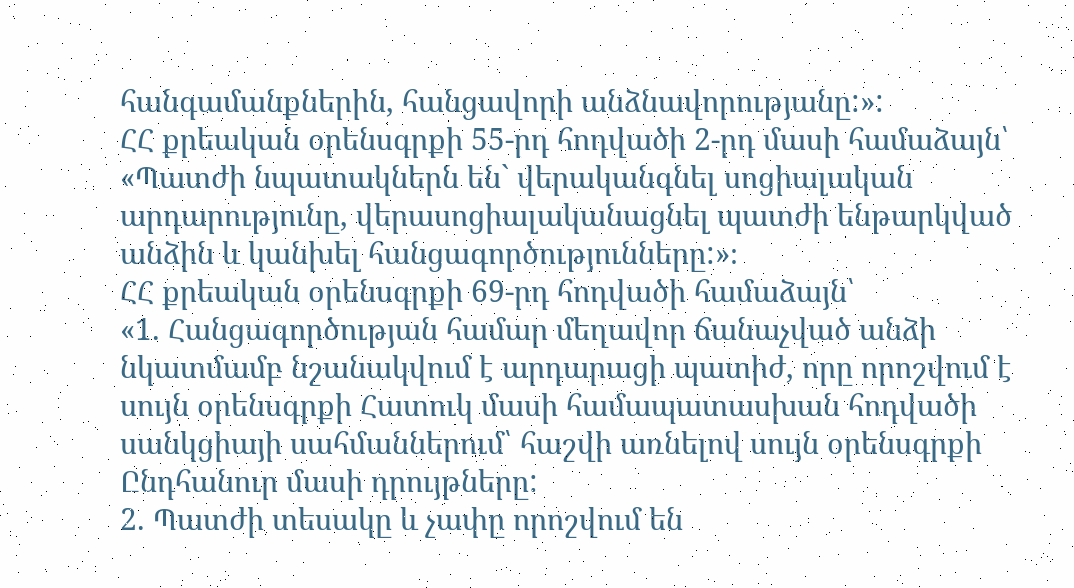հանգամանքներին, հանցավորի անձնավորությանը:»:
ՀՀ քրեական օրենսգրքի 55-րդ հոդվածի 2-րդ մասի համաձայն՝
«Պատժի նպատակներն են` վերականգնել սոցիալական արդարությունը, վերասոցիալականացնել պատժի ենթարկված անձին և կանխել հանցագործությունները:»։
ՀՀ քրեական օրենսգրքի 69-րդ հոդվածի համաձայն՝
«1. Հանցագործության համար մեղավոր ճանաչված անձի նկատմամբ նշանակվում է արդարացի պատիժ, որը որոշվում է սույն օրենսգրքի Հատուկ մասի համապատասխան հոդվածի սանկցիայի սահմաններում՝ հաշվի առնելով սույն օրենսգրքի Ընդհանուր մասի դրույթները:
2. Պատժի տեսակը և չափը որոշվում են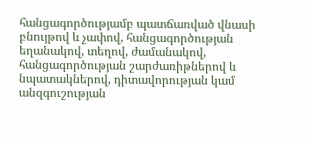հանցագործությամբ պատճառված վնասի բնույթով և չափով, հանցագործության եղանակով, տեղով, ժամանակով, հանցագործության շարժառիթներով և նպատակներով, դիտավորության կամ անզգուշության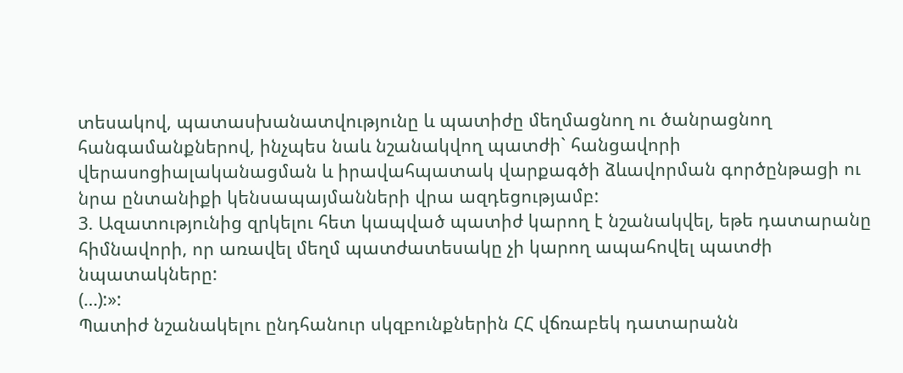տեսակով, պատասխանատվությունը և պատիժը մեղմացնող ու ծանրացնող հանգամանքներով, ինչպես նաև նշանակվող պատժի` հանցավորի վերասոցիալականացման և իրավահպատակ վարքագծի ձևավորման գործընթացի ու նրա ընտանիքի կենսապայմանների վրա ազդեցությամբ:
3. Ազատությունից զրկելու հետ կապված պատիժ կարող է նշանակվել, եթե դատարանը հիմնավորի, որ առավել մեղմ պատժատեսակը չի կարող ապահովել պատժի նպատակները:
(…):»:
Պատիժ նշանակելու ընդհանուր սկզբունքներին ՀՀ վճռաբեկ դատարանն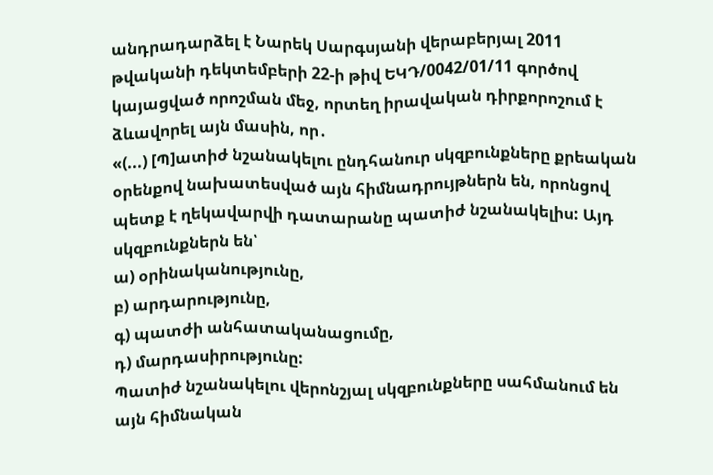անդրադարձել է Նարեկ Սարգսյանի վերաբերյալ 2011 թվականի դեկտեմբերի 22-ի թիվ ԵԿԴ/0042/01/11 գործով կայացված որոշման մեջ, որտեղ իրավական դիրքորոշում է ձևավորել այն մասին, որ․
«(...) [Պ]ատիժ նշանակելու ընդհանուր սկզբունքները քրեական օրենքով նախատեսված այն հիմնադրույթներն են, որոնցով պետք է ղեկավարվի դատարանը պատիժ նշանակելիս: Այդ սկզբունքներն են՝
ա) օրինականությունը,
բ) արդարությունը,
գ) պատժի անհատականացումը,
դ) մարդասիրությունը:
Պատիժ նշանակելու վերոնշյալ սկզբունքները սահմանում են այն հիմնական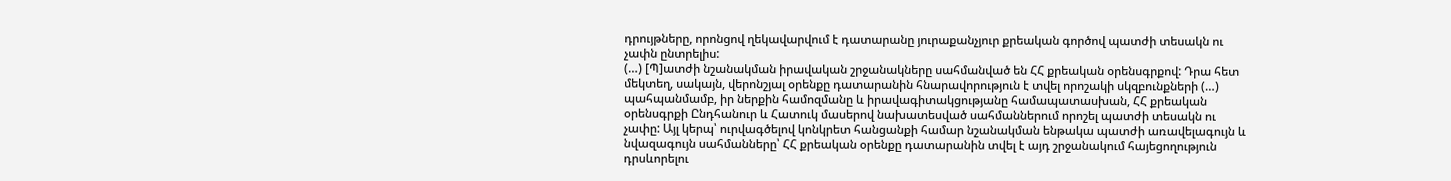դրույթները, որոնցով ղեկավարվում է դատարանը յուրաքանչյուր քրեական գործով պատժի տեսակն ու չափն ընտրելիս:
(…) [Պ]ատժի նշանակման իրավական շրջանակները սահմանված են ՀՀ քրեական օրենսգրքով: Դրա հետ մեկտեղ, սակայն, վերոնշյալ օրենքը դատարանին հնարավորություն է տվել որոշակի սկզբունքների (…) պահպանմամբ, իր ներքին համոզմանը և իրավագիտակցությանը համապատասխան, ՀՀ քրեական օրենսգրքի Ընդհանուր և Հատուկ մասերով նախատեսված սահմաններում որոշել պատժի տեսակն ու չափը: Այլ կերպ՝ ուրվագծելով կոնկրետ հանցանքի համար նշանակման ենթակա պատժի առավելագույն և նվազագույն սահմանները՝ ՀՀ քրեական օրենքը դատարանին տվել է այդ շրջանակում հայեցողություն դրսևորելու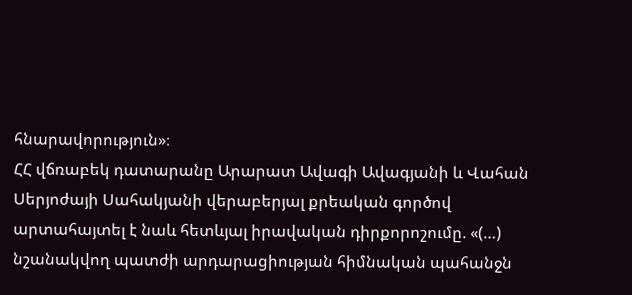հնարավորություն»։
ՀՀ վճռաբեկ դատարանը Արարատ Ավագի Ավագյանի և Վահան Սերյոժայի Սահակյանի վերաբերյալ քրեական գործով արտահայտել է նաև հետևյալ իրավական դիրքորոշումը. «(…) նշանակվող պատժի արդարացիության հիմնական պահանջն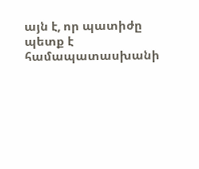այն է, որ պատիժը պետք է համապատասխանի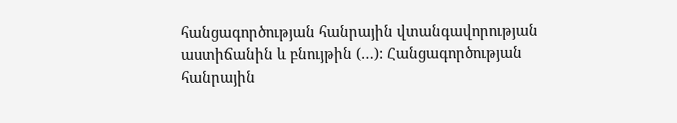հանցագործության հանրային վտանգավորության աստիճանին և բնույթին (…): Հանցագործության հանրային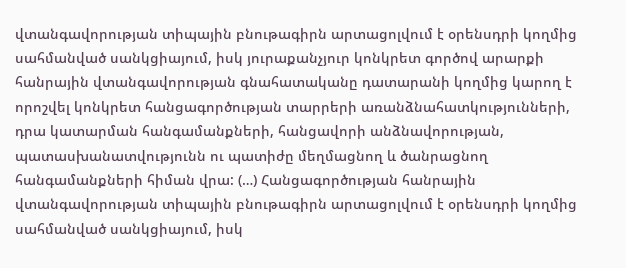վտանգավորության տիպային բնութագիրն արտացոլվում է օրենսդրի կողմից սահմանված սանկցիայում, իսկ յուրաքանչյուր կոնկրետ գործով արարքի հանրային վտանգավորության գնահատականը դատարանի կողմից կարող է որոշվել կոնկրետ հանցագործության տարրերի առանձնահատկությունների, դրա կատարման հանգամանքների, հանցավորի անձնավորության, պատասխանատվությունն ու պատիժը մեղմացնող և ծանրացնող հանգամանքների հիման վրա: (…) Հանցագործության հանրային վտանգավորության տիպային բնութագիրն արտացոլվում է օրենսդրի կողմից սահմանված սանկցիայում, իսկ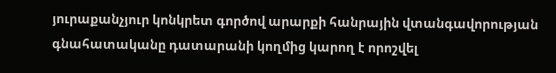յուրաքանչյուր կոնկրետ գործով արարքի հանրային վտանգավորության գնահատականը դատարանի կողմից կարող է որոշվել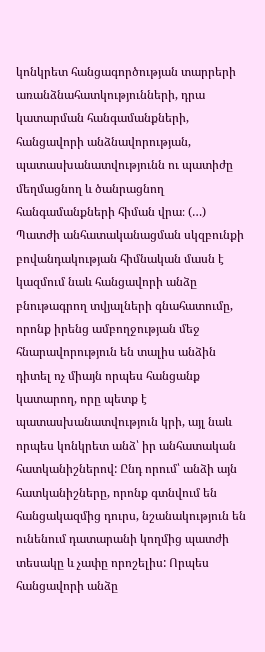կոնկրետ հանցագործության տարրերի առանձնահատկությունների, դրա կատարման հանգամանքների, հանցավորի անձնավորության, պատասխանատվությունն ու պատիժը մեղմացնող և ծանրացնող հանգամանքների հիման վրա։ (…)
Պատժի անհատականացման սկզբունքի բովանդակության հիմնական մասն է կազմում նաև հանցավորի անձը բնութագրող տվյալների գնահատումը, որոնք իրենց ամբողջության մեջ հնարավորություն են տալիս անձին դիտել ոչ միայն որպես հանցանք կատարող, որը պետք է պատասխանատվություն կրի, այլ նաև որպես կոնկրետ անձ՝ իր անհատական հատկանիշներով: Ընդ որում՝ անձի այն հատկանիշները, որոնք գտնվում են հանցակազմից դուրս, նշանակություն են ունենում դատարանի կողմից պատժի տեսակը և չափը որոշելիս: Որպես հանցավորի անձը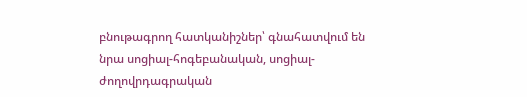բնութագրող հատկանիշներ՝ գնահատվում են նրա սոցիալ-հոգեբանական, սոցիալ-ժողովրդագրական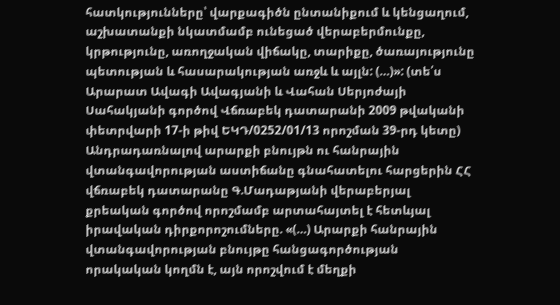հատկությունները՝ վարքագիծն ընտանիքում և կենցաղում, աշխատանքի նկատմամբ ունեցած վերաբերմունքը, կրթությունը, առողջական վիճակը, տարիքը, ծառայությունը պետության և հասարակության առջև և այլն: (…)»: (տե՛ս Արարատ Ավագի Ավագյանի և Վահան Սերյոժայի Սահակյանի գործով Վճռաբեկ դատարանի 2009 թվականի փետրվարի 17-ի թիվ ԵԿԴ/0252/01/13 որոշման 39-րդ կետը)
Անդրադառնալով արարքի բնույթն ու հանրային վտանգավորության աստիճանը գնահատելու հարցերին ՀՀ վճռաբեկ դատարանը Գ.Մադաթյանի վերաբերյալ քրեական գործով որոշմամբ արտահայտել է հետևյալ իրավական դիրքորոշումները. «(…) Արարքի հանրային վտանգավորության բնույթը հանցագործության որակական կողմն է, այն որոշվում է մեղքի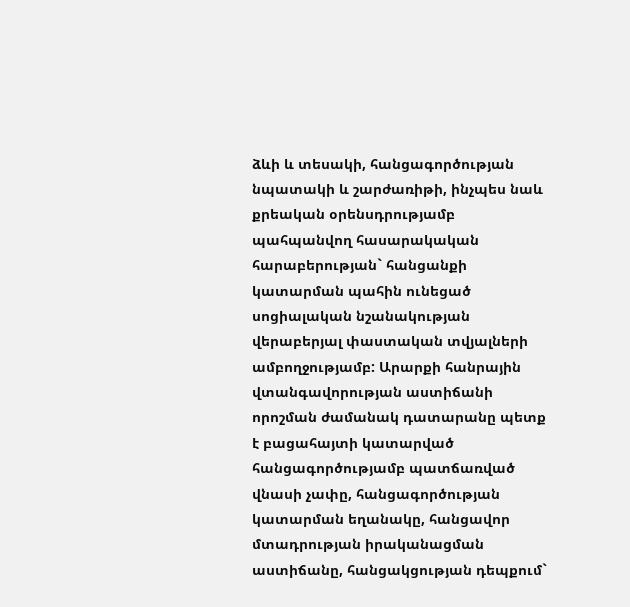ձևի և տեսակի, հանցագործության նպատակի և շարժառիթի, ինչպես նաև քրեական օրենսդրությամբ պահպանվող հասարակական հարաբերության` հանցանքի կատարման պահին ունեցած սոցիալական նշանակության վերաբերյալ փաստական տվյալների ամբողջությամբ: Արարքի հանրային վտանգավորության աստիճանի որոշման ժամանակ դատարանը պետք է բացահայտի կատարված հանցագործությամբ պատճառված վնասի չափը, հանցագործության կատարման եղանակը, հանցավոր մտադրության իրականացման աստիճանը, հանցակցության դեպքում`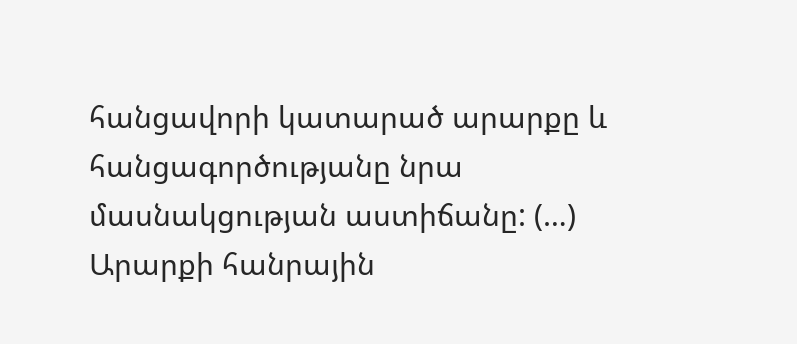հանցավորի կատարած արարքը և հանցագործությանը նրա մասնակցության աստիճանը: (…) Արարքի հանրային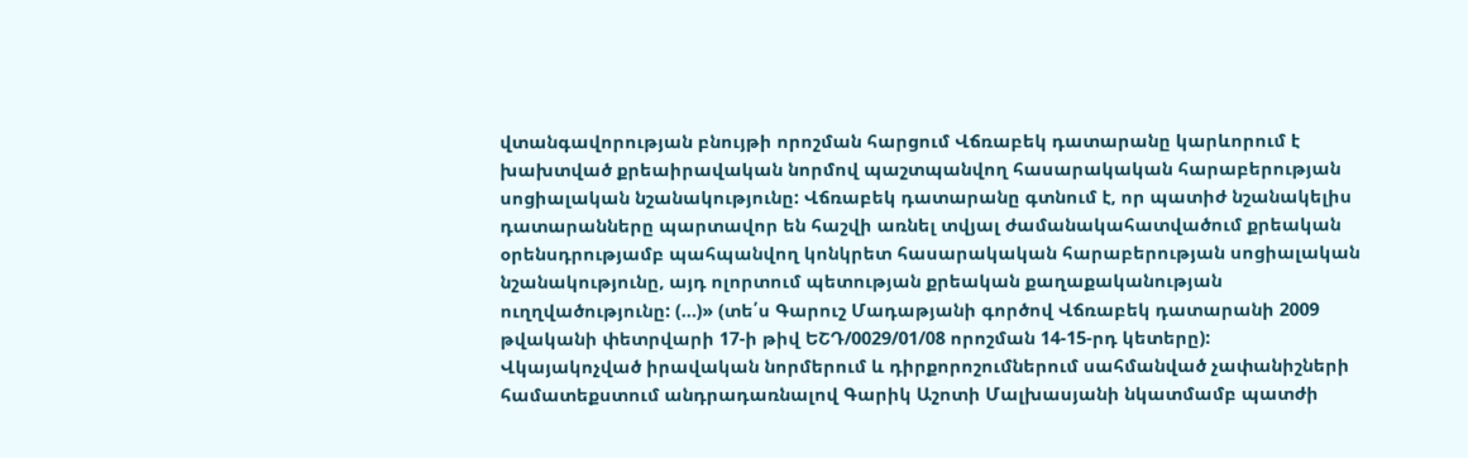վտանգավորության բնույթի որոշման հարցում Վճռաբեկ դատարանը կարևորում է խախտված քրեաիրավական նորմով պաշտպանվող հասարակական հարաբերության սոցիալական նշանակությունը: Վճռաբեկ դատարանը գտնում է, որ պատիժ նշանակելիս դատարանները պարտավոր են հաշվի առնել տվյալ ժամանակահատվածում քրեական օրենսդրությամբ պահպանվող կոնկրետ հասարակական հարաբերության սոցիալական նշանակությունը, այդ ոլորտում պետության քրեական քաղաքականության ուղղվածությունը: (…)» (տե՛ս Գարուշ Մադաթյանի գործով Վճռաբեկ դատարանի 2009 թվականի փետրվարի 17-ի թիվ ԵՇԴ/0029/01/08 որոշման 14-15-րդ կետերը):
Վկայակոչված իրավական նորմերում և դիրքորոշումներում սահմանված չափանիշների համատեքստում անդրադառնալով Գարիկ Աշոտի Մալխասյանի նկատմամբ պատժի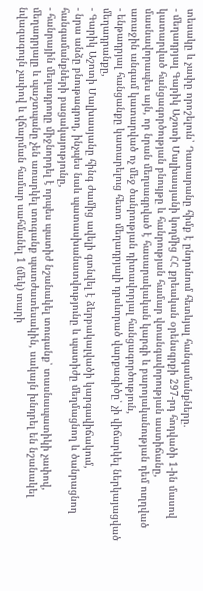տեսակը և չափը որոշելուն՝ Դատարանը հիմք է ընդունում հետևյալ հանգամանքները.
- մեղադրյալ Գարիկ Աշոտի Մալխասյանի կողմից ՀՀ քրեական օրենսգրքի 297-րդ հոդվածի 1-ին մասով կատարված հանցագործության բնույթը և հանրության համար վտանգավորության աստիճանը, մասնավորապես այն, որ նրան մեղսագրված է հասարակական կարգի և բարոյականության դեմ ուղղված առաջին անգամ կատարված ոչ մեջ ծանրության դիտավորյալ հանցագործություն,
- ենթադրյալ հանցանքը կատարելուց հետո մեղադրյալի դրսևորած վարքագիծը՝ չի վիճարկել ներկայացված մեղադրանքը,
- Գարիկ Աշոտի Մալխասյանը հինգ ժամից ավելի գտնվել է ձերբակալվածի կարգավիճակում,
- նրա անձը բնութագրող, ինչպես նաև պատասխանատվությունը և պատիժը մեղմացնող և ծանրացնող հանգամանքների բացակայությունը,
- հանրային մեղադրողը միջնորդել է որպես պատիժ նշանակել տուգանք՝ տասնապատիկի չափով, մեղադրյալը և պաշտպանը չեն առարկել տուգանք պատժատեսակին, սակայն խնդրել են նշանակել նվազագույն չափով և վճարման համար սահմանել 1 (մեկ) տարի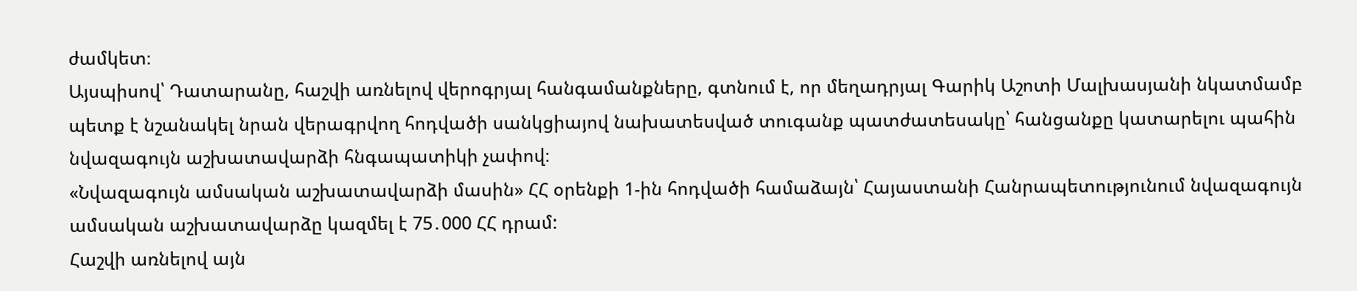ժամկետ։
Այսպիսով՝ Դատարանը, հաշվի առնելով վերոգրյալ հանգամանքները, գտնում է, որ մեղադրյալ Գարիկ Աշոտի Մալխասյանի նկատմամբ պետք է նշանակել նրան վերագրվող հոդվածի սանկցիայով նախատեսված տուգանք պատժատեսակը՝ հանցանքը կատարելու պահին նվազագույն աշխատավարձի հնգապատիկի չափով։
«Նվազագույն ամսական աշխատավարձի մասին» ՀՀ օրենքի 1-ին հոդվածի համաձայն՝ Հայաստանի Հանրապետությունում նվազագույն ամսական աշխատավարձը կազմել է 75․000 ՀՀ դրամ:
Հաշվի առնելով այն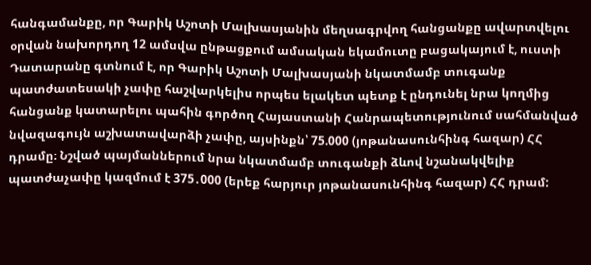հանգամանքը, որ Գարիկ Աշոտի Մալխասյանին մեղսագրվող հանցանքը ավարտվելու օրվան նախորդող 12 ամսվա ընթացքում ամսական եկամուտը բացակայում է, ուստի Դատարանը գտնում է, որ Գարիկ Աշոտի Մալխասյանի նկատմամբ տուգանք պատժատեսակի չափը հաշվարկելիս որպես ելակետ պետք է ընդունել նրա կողմից հանցանք կատարելու պահին գործող Հայաստանի Հանրապետությունում սահմանված նվազագույն աշխատավարձի չափը, այսինքն՝ 75.000 (յոթանասունհինգ հազար) ՀՀ դրամը։ Նշված պայմաններում նրա նկատմամբ տուգանքի ձևով նշանակվելիք պատժաչափը կազմում է 375․000 (երեք հարյուր յոթանասունհինգ հազար) ՀՀ դրամ: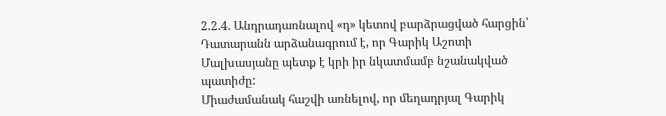2.2.4. Անդրադառնալով «դ» կետով բարձրացված հարցին՝ Դատարանն արձանագրում է, որ Գարիկ Աշոտի Մալխասյանը պետք է կրի իր նկատմամբ նշանակված պատիժը:
Միաժամանակ հաշվի առնելով, որ մեղադրյալ Գարիկ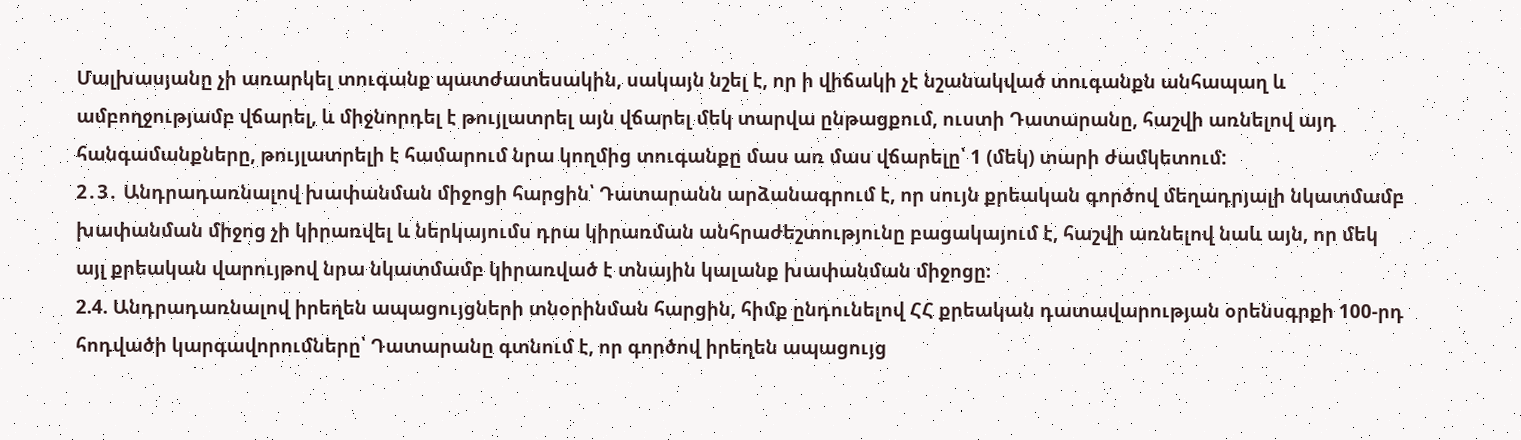Մալխասյանը չի առարկել տուգանք պատժատեսակին, սակայն նշել է, որ ի վիճակի չէ նշանակված տուգանքն անհապաղ և ամբողջությամբ վճարել, և միջնորդել է թույլատրել այն վճարել մեկ տարվա ընթացքում, ուստի Դատարանը, հաշվի առնելով այդ հանգամանքները, թույլատրելի է համարում նրա կողմից տուգանքը մաս առ մաս վճարելը՝ 1 (մեկ) տարի ժամկետում:
2․3․ Անդրադառնալով խափանման միջոցի հարցին՝ Դատարանն արձանագրում է, որ սույն քրեական գործով մեղադրյալի նկատմամբ խափանման միջոց չի կիրառվել և ներկայումս դրա կիրառման անհրաժեշտությունը բացակայում է, հաշվի առնելով նաև այն, որ մեկ այլ քրեական վարույթով նրա նկատմամբ կիրառված է տնային կալանք խափանման միջոցը։
2.4. Անդրադառնալով իրեղեն ապացույցների տնօրինման հարցին, հիմք ընդունելով ՀՀ քրեական դատավարության օրենսգրքի 100-րդ հոդվածի կարգավորումները՝ Դատարանը գտնում է, որ գործով իրեղեն ապացույց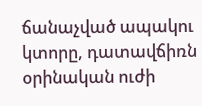ճանաչված ապակու կտորը, դատավճիռն օրինական ուժի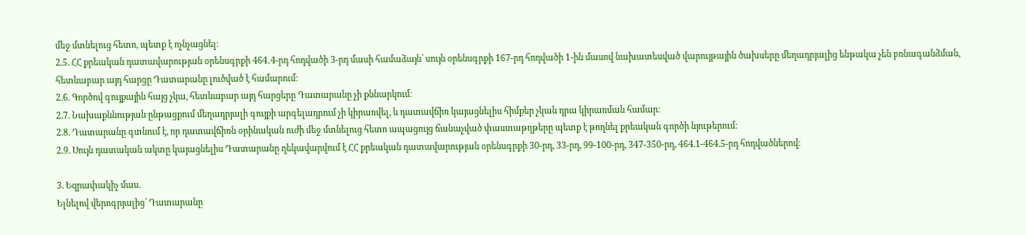մեջ մտնելուց հետո, պետք է ոչնչացնել։
2.5. ՀՀ քրեական դատավարության օրենսգրքի 464․4-րդ հոդվածի 3-րդ մասի համաձայն՝ սույն օրենսգրքի 167-րդ հոդվածի 1-ին մասով նախատեսված վարույթային ծախսերը մեղադրյալից ենթակա չեն բռնագանձման, հետևաբար այդ հարցը Դատարանը լուծված է համարում։
2.6. Գործով գույքային հայց չկա, հետևաբար այդ հարցերը Դատարանը չի քննարկում։
2.7. Նախաքննության ընթացքում մեղադրյալի գույքի արգելադրում չի կիրառվել, և դատավճիռ կայացնելիս հիմքեր չկան դրա կիրառման համար։
2.8. Դատարանը գտնում է, որ դատավճիռն օրինական ուժի մեջ մտնելուց հետո ապացույց ճանաչված փաստաթղթերը պետք է թողնել քրեական գործի նյութերում։
2.9. Սույն դատական ակտը կայացնելիս Դատարանը ղեկավարվում է ՀՀ քրեական դատավարության օրենսգրքի 30-րդ, 33-րդ, 99-100-րդ, 347-350-րդ, 464.1-464.5-րդ հոդվածներով։

3. Եզրափակիչ մաս.
Ելնելով վերոգրյալից` Դատարանը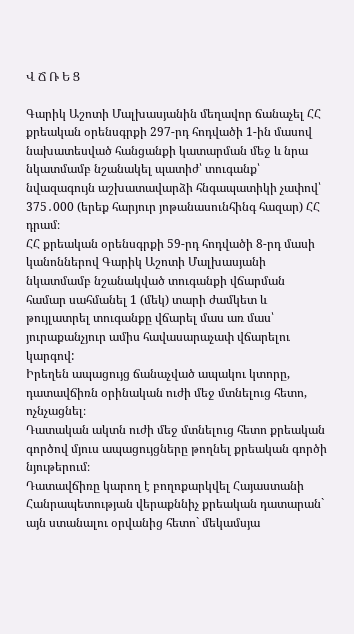Վ Ճ Ռ Ե Ց

Գարիկ Աշոտի Մալխասյանին մեղավոր ճանաչել ՀՀ քրեական օրենսգրքի 297-րդ հոդվածի 1-ին մասով նախատեսված հանցանքի կատարման մեջ և նրա նկատմամբ նշանակել պատիժ՝ տուգանք՝ նվազագույն աշխատավարձի հնգապատիկի չափով՝ 375․000 (երեք հարյուր յոթանասունհինգ հազար) ՀՀ դրամ։
ՀՀ քրեական օրենսգրքի 59-րդ հոդվածի 8-րդ մասի կանոններով Գարիկ Աշոտի Մալխասյանի նկատմամբ նշանակված տուգանքի վճարման համար սահմանել 1 (մեկ) տարի ժամկետ և թույլատրել տուգանքը վճարել մաս առ մաս՝ յուրաքանչյուր ամիս հավասարաչափ վճարելու կարգով:
Իրեղեն ապացույց ճանաչված ապակու կտորը, դատավճիռն օրինական ուժի մեջ մտնելուց հետո, ոչնչացնել։
Դատական ակտն ուժի մեջ մտնելուց հետո քրեական գործով մյուս ապացույցները թողնել քրեական գործի նյութերում։
Դատավճիռը կարող է բողոքարկվել Հայաստանի Հանրապետության վերաքննիչ քրեական դատարան` այն ստանալու օրվանից հետո` մեկամսյա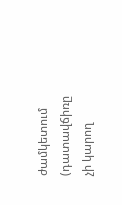ժամկետում (դատավճիռը չի կարող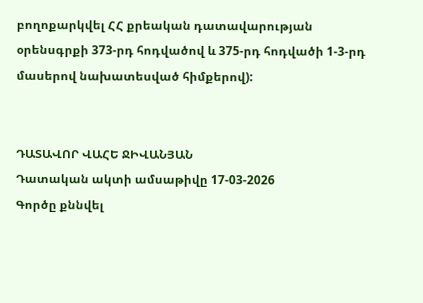բողոքարկվել ՀՀ քրեական դատավարության օրենսգրքի 373-րդ հոդվածով և 375-րդ հոդվածի 1-3-րդ մասերով նախատեսված հիմքերով):


ԴԱՏԱՎՈՐ ՎԱՀԵ ՋԻՎԱՆՅԱՆ
Դատական ակտի ամսաթիվը 17-03-2026
Գործը քննվել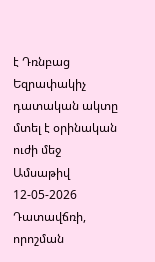է Դռնբաց
Եզրափակիչ դատական ակտը մտել է օրինական ուժի մեջ
Ամսաթիվ 12-05-2026
Դատավճռի, որոշման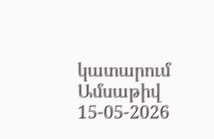կատարում
Ամսաթիվ 15-05-2026